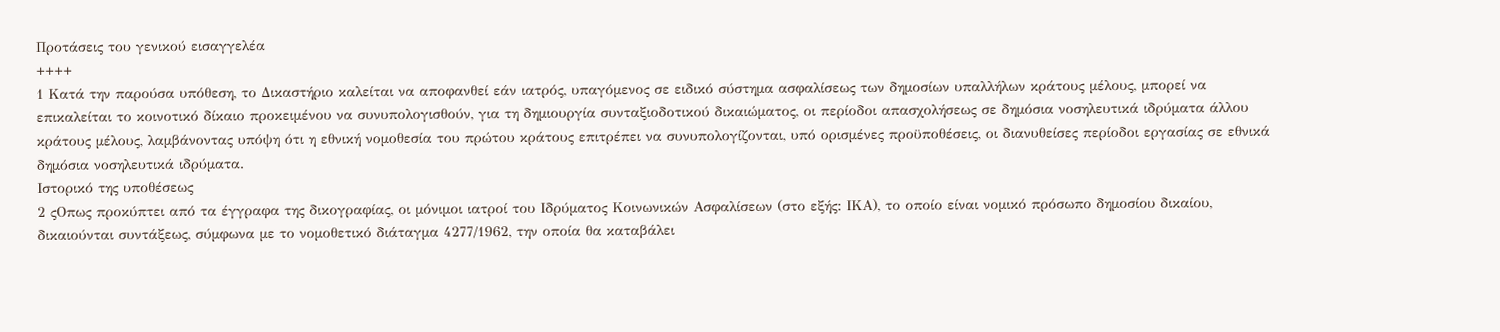Προτάσεις του γενικού εισαγγελέα
++++
1 Κατά την παρούσα υπόθεση, το Δικαστήριο καλείται να αποφανθεί εάν ιατρός, υπαγόμενος σε ειδικό σύστημα ασφαλίσεως των δημοσίων υπαλλήλων κράτους μέλους, μπορεί να επικαλείται το κοινοτικό δίκαιο προκειμένου να συνυπολογισθούν, για τη δημιουργία συνταξιοδοτικού δικαιώματος, οι περίοδοι απασχολήσεως σε δημόσια νοσηλευτικά ιδρύματα άλλου κράτους μέλους, λαμβάνοντας υπόψη ότι η εθνική νομοθεσία του πρώτου κράτους επιτρέπει να συνυπολογίζονται, υπό ορισμένες προϋποθέσεις, οι διανυθείσες περίοδοι εργασίας σε εθνικά δημόσια νοσηλευτικά ιδρύματα.
Ιστορικό της υποθέσεως
2 ςΟπως προκύπτει από τα έγγραφα της δικογραφίας, οι μόνιμοι ιατροί του Ιδρύματος Κοινωνικών Ασφαλίσεων (στο εξής: ΙΚΑ), το οποίο είναι νομικό πρόσωπο δημοσίου δικαίου, δικαιούνται συντάξεως, σύμφωνα με το νομοθετικό διάταγμα 4277/1962, την οποία θα καταβάλει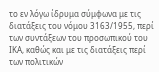το εν λόγω ίδρυμα σύμφωνα με τις διατάξεις του νόμου 3163/1955, περί των συντάξεων του προσωπικού του ΙΚΑ, καθώς και με τις διατάξεις περί των πολιτικών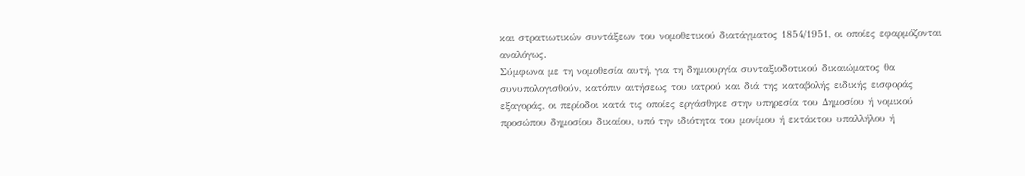και στρατιωτικών συντάξεων του νομοθετικού διατάγματος 1854/1951, οι οποίες εφαρμόζονται αναλόγως.
Σύμφωνα με τη νομοθεσία αυτή, για τη δημιουργία συνταξιοδοτικού δικαιώματος θα συνυπολογισθούν, κατόπιν αιτήσεως του ιατρού και διά της καταβολής ειδικής εισφοράς εξαγοράς, οι περίοδοι κατά τις οποίες εργάσθηκε στην υπηρεσία του Δημοσίου ή νομικού προσώπου δημοσίου δικαίου, υπό την ιδιότητα του μονίμου ή εκτάκτου υπαλλήλου ή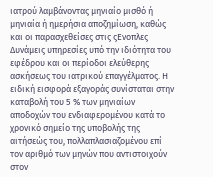ιατρού λαμβάνοντας μηνιαίο μισθό ή μηνιαία ή ημερήσια αποζημίωση, καθώς και οι παρασχεθείσες στις ςΕνοπλες Δυνάμεις υπηρεσίες υπό την ιδιότητα του εφέδρου και οι περίοδοι ελεύθερης ασκήσεως του ιατρικού επαγγέλματος. Η ειδική εισφορά εξαγοράς συνίσταται στην καταβολή του 5 % των μηνιαίων αποδοχών του ενδιαφερομένου κατά το χρονικό σημείο της υποβολής της αιτήσεώς του, πολλαπλασιαζομένου επί τον αριθμό των μηνών που αντιστοιχούν στον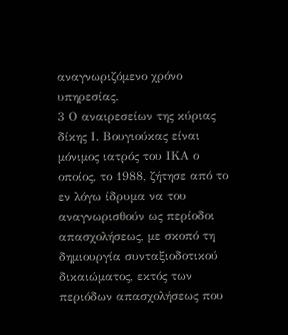αναγνωριζόμενο χρόνο υπηρεσίας.
3 Ο αναιρεσείων της κύριας δίκης Ι. Βουγιούκας είναι μόνιμος ιατρός του ΙΚΑ ο οποίος, το 1988, ζήτησε από το εν λόγω ίδρυμα να του αναγνωρισθούν ως περίοδοι απασχολήσεως, με σκοπό τη δημιουργία συνταξιοδοτικού δικαιώματος, εκτός των περιόδων απασχολήσεως που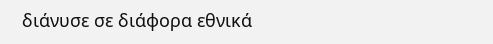διάνυσε σε διάφορα εθνικά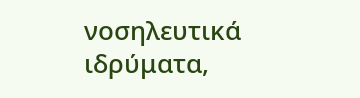νοσηλευτικά ιδρύματα,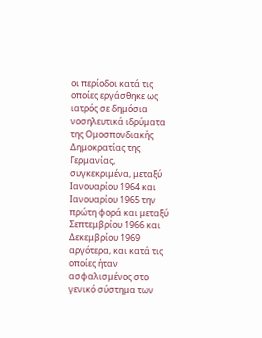οι περίοδοι κατά τις οποίες εργάσθηκε ως ιατρός σε δημόσια νοσηλευτικά ιδρύματα της Ομοσπονδιακής Δημοκρατίας της Γερμανίας, συγκεκριμένα, μεταξύ Ιανουαρίου 1964 και Ιανουαρίου 1965 την πρώτη φορά και μεταξύ Σεπτεμβρίου 1966 και Δεκεμβρίου 1969 αργότερα, και κατά τις οποίες ήταν ασφαλισμένος στο γενικό σύστημα των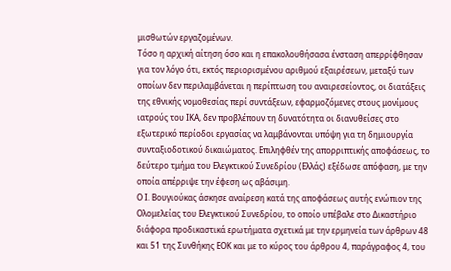μισθωτών εργαζομένων.
Τόσο η αρχική αίτηση όσο και η επακολουθήσασα ένσταση απερρίφθησαν για τον λόγο ότι, εκτός περιορισμένου αριθμού εξαιρέσεων, μεταξύ των οποίων δεν περιλαμβάνεται η περίπτωση του αναιρεσείοντος, οι διατάξεις της εθνικής νομοθεσίας περί συντάξεων, εφαρμοζόμενες στους μονίμους ιατρούς του ΙΚΑ, δεν προβλέπουν τη δυνατότητα οι διανυθείσες στο εξωτερικό περίοδοι εργασίας να λαμβάνονται υπόψη για τη δημιουργία συνταξιοδοτικού δικαιώματος. Επιληφθέν της απορριπτικής αποφάσεως, το δεύτερο τμήμα του Ελεγκτικού Συνεδρίου (Ελλάς) εξέδωσε απόφαση, με την οποία απέρριψε την έφεση ως αβάσιμη.
Ο Ι. Βουγιούκας άσκησε αναίρεση κατά της αποφάσεως αυτής ενώπιον της Ολομελείας του Ελεγκτικού Συνεδρίου, το οποίο υπέβαλε στο Δικαστήριο διάφορα προδικαστικά ερωτήματα σχετικά με την ερμηνεία των άρθρων 48 και 51 της Συνθήκης ΕΟΚ και με το κύρος του άρθρου 4, παράγραφος 4, του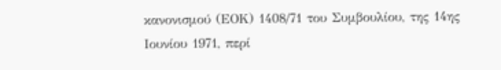κανονισμού (ΕΟΚ) 1408/71 του Συμβουλίου, της 14ης Ιουνίου 1971, περί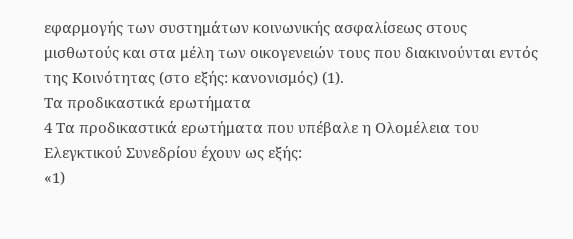εφαρμογής των συστημάτων κοινωνικής ασφαλίσεως στους μισθωτούς και στα μέλη των οικογενειών τους που διακινούνται εντός της Κοινότητας (στο εξής: κανονισμός) (1).
Τα προδικαστικά ερωτήματα
4 Τα προδικαστικά ερωτήματα που υπέβαλε η Ολομέλεια του Ελεγκτικού Συνεδρίου έχουν ως εξής:
«1)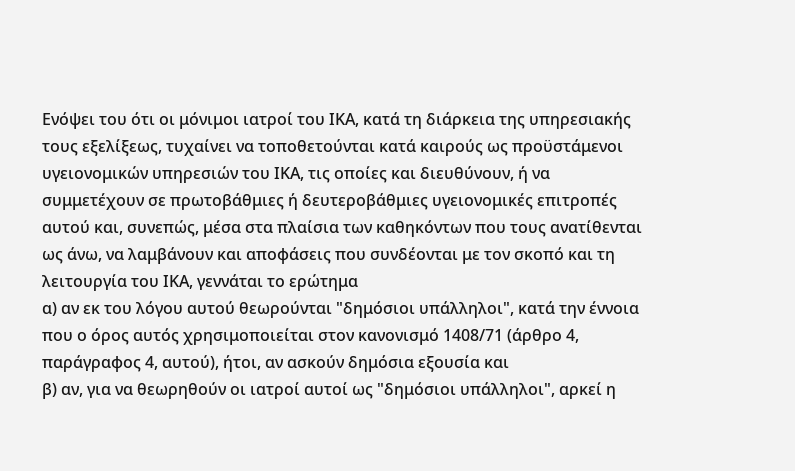Ενόψει του ότι οι μόνιμοι ιατροί του ΙΚΑ, κατά τη διάρκεια της υπηρεσιακής τους εξελίξεως, τυχαίνει να τοποθετούνται κατά καιρούς ως προϋστάμενοι υγειονομικών υπηρεσιών του ΙΚΑ, τις οποίες και διευθύνουν, ή να συμμετέχουν σε πρωτοβάθμιες ή δευτεροβάθμιες υγειονομικές επιτροπές αυτού και, συνεπώς, μέσα στα πλαίσια των καθηκόντων που τους ανατίθενται ως άνω, να λαμβάνουν και αποφάσεις που συνδέονται με τον σκοπό και τη λειτουργία του ΙΚΑ, γεννάται το ερώτημα
α) αν εκ του λόγου αυτού θεωρούνται "δημόσιοι υπάλληλοι", κατά την έννοια που ο όρος αυτός χρησιμοποιείται στον κανονισμό 1408/71 (άρθρο 4, παράγραφος 4, αυτού), ήτοι, αν ασκούν δημόσια εξουσία και
β) αν, για να θεωρηθούν οι ιατροί αυτοί ως "δημόσιοι υπάλληλοι", αρκεί η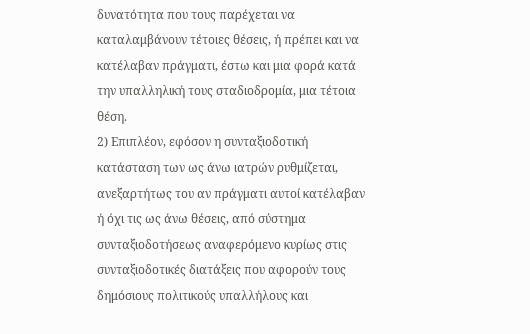δυνατότητα που τους παρέχεται να καταλαμβάνουν τέτοιες θέσεις, ή πρέπει και να κατέλαβαν πράγματι, έστω και μια φορά κατά την υπαλληλική τους σταδιοδρομία, μια τέτοια θέση.
2) Επιπλέον, εφόσον η συνταξιοδοτική κατάσταση των ως άνω ιατρών ρυθμίζεται, ανεξαρτήτως του αν πράγματι αυτοί κατέλαβαν ή όχι τις ως άνω θέσεις, από σύστημα συνταξιοδοτήσεως αναφερόμενο κυρίως στις συνταξιοδοτικές διατάξεις που αφορούν τους δημόσιους πολιτικούς υπαλλήλους και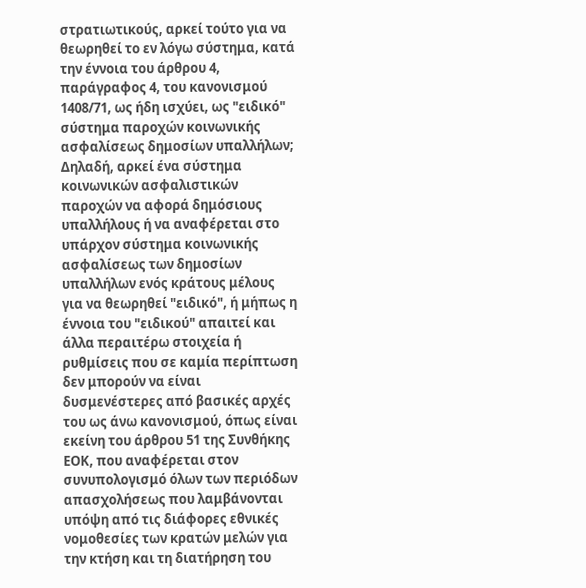στρατιωτικούς, αρκεί τούτο για να θεωρηθεί το εν λόγω σύστημα, κατά την έννοια του άρθρου 4, παράγραφος 4, του κανονισμού 1408/71, ως ήδη ισχύει, ως "ειδικό" σύστημα παροχών κοινωνικής ασφαλίσεως δημοσίων υπαλλήλων; Δηλαδή, αρκεί ένα σύστημα κοινωνικών ασφαλιστικών παροχών να αφορά δημόσιους υπαλλήλους ή να αναφέρεται στο υπάρχον σύστημα κοινωνικής ασφαλίσεως των δημοσίων υπαλλήλων ενός κράτους μέλους για να θεωρηθεί "ειδικό", ή μήπως η έννοια του "ειδικού" απαιτεί και άλλα περαιτέρω στοιχεία ή ρυθμίσεις που σε καμία περίπτωση δεν μπορούν να είναι δυσμενέστερες από βασικές αρχές του ως άνω κανονισμού, όπως είναι εκείνη του άρθρου 51 της Συνθήκης ΕΟΚ, που αναφέρεται στον συνυπολογισμό όλων των περιόδων απασχολήσεως που λαμβάνονται υπόψη από τις διάφορες εθνικές νομοθεσίες των κρατών μελών για την κτήση και τη διατήρηση του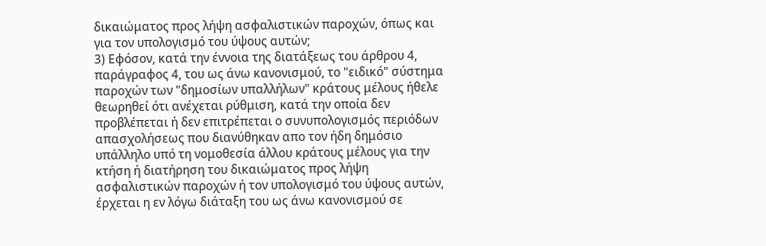δικαιώματος προς λήψη ασφαλιστικών παροχών, όπως και για τον υπολογισμό του ύψους αυτών;
3) Εφόσον, κατά την έννοια της διατάξεως του άρθρου 4, παράγραφος 4, του ως άνω κανονισμού, το "ειδικό" σύστημα παροχών των "δημοσίων υπαλλήλων" κράτους μέλους ήθελε θεωρηθεί ότι ανέχεται ρύθμιση, κατά την οποία δεν προβλέπεται ή δεν επιτρέπεται ο συνυπολογισμός περιόδων απασχολήσεως που διανύθηκαν απο τον ήδη δημόσιο υπάλληλο υπό τη νομοθεσία άλλου κράτους μέλους για την κτήση ή διατήρηση του δικαιώματος προς λήψη ασφαλιστικών παροχών ή τον υπολογισμό του ύψους αυτών, έρχεται η εν λόγω διάταξη του ως άνω κανονισμού σε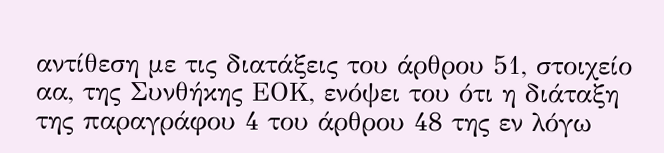αντίθεση με τις διατάξεις του άρθρου 51, στοιχείο αα, της Συνθήκης ΕΟΚ, ενόψει του ότι η διάταξη της παραγράφου 4 του άρθρου 48 της εν λόγω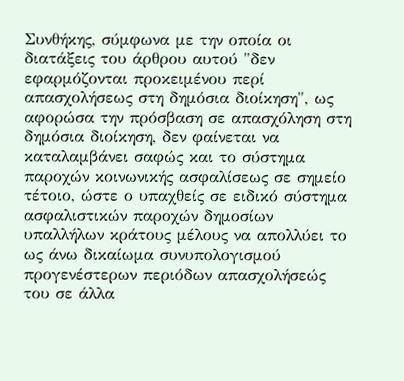Συνθήκης, σύμφωνα με την οποία οι διατάξεις του άρθρου αυτού "δεν εφαρμόζονται προκειμένου περί απασχολήσεως στη δημόσια διοίκηση", ως αφορώσα την πρόσβαση σε απασχόληση στη δημόσια διοίκηση, δεν φαίνεται να καταλαμβάνει σαφώς και το σύστημα παροχών κοινωνικής ασφαλίσεως σε σημείο τέτοιο, ώστε ο υπαχθείς σε ειδικό σύστημα ασφαλιστικών παροχών δημοσίων υπαλλήλων κράτους μέλους να απολλύει το ως άνω δικαίωμα συνυπολογισμού προγενέστερων περιόδων απασχολήσεώς του σε άλλα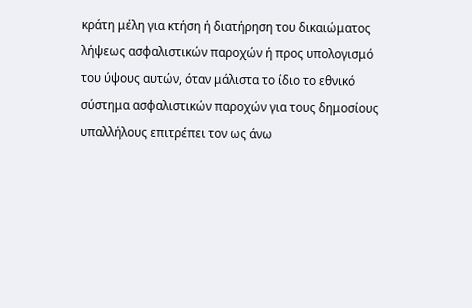κράτη μέλη για κτήση ή διατήρηση του δικαιώματος λήψεως ασφαλιστικών παροχών ή προς υπολογισμό του ύψους αυτών, όταν μάλιστα το ίδιο το εθνικό σύστημα ασφαλιστικών παροχών για τους δημοσίους υπαλλήλους επιτρέπει τον ως άνω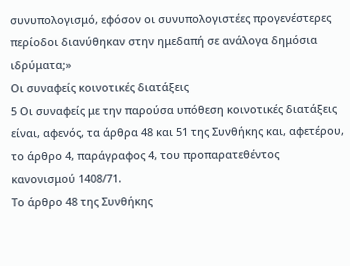συνυπολογισμό, εφόσον οι συνυπολογιστέες προγενέστερες περίοδοι διανύθηκαν στην ημεδαπή σε ανάλογα δημόσια ιδρύματα;»
Οι συναφείς κοινοτικές διατάξεις
5 Οι συναφείς με την παρούσα υπόθεση κοινοτικές διατάξεις είναι, αφενός, τα άρθρα 48 και 51 της Συνθήκης και, αφετέρου, το άρθρο 4, παράγραφος 4, του προπαρατεθέντος κανονισμού 1408/71.
Το άρθρο 48 της Συνθήκης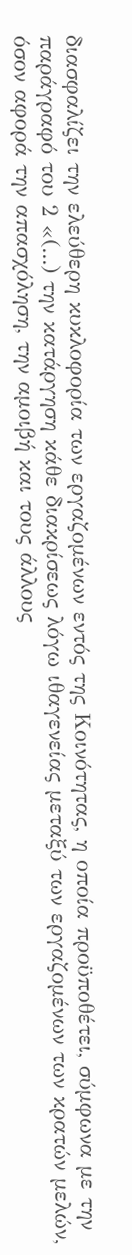διασφαλίζει την ελεύθερη κυκλοφορία των εργαζομένων εντός της Κοινότητας, η οποία προϋποθέτει, σύμφωνα με την παράγραφό του 2 «(...) την κατάργηση κάθε διακρίσεως λόγω ιθαγενείας μεταξύ των εργαζομένων των κρατών μελών, όσον αφορά την απασχόληση, την αμοιβή και τους άλλους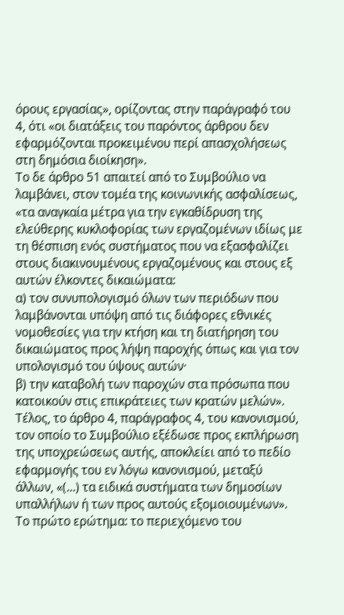όρους εργασίας», ορίζοντας στην παράγραφό του 4, ότι «οι διατάξεις του παρόντος άρθρου δεν εφαρμόζονται προκειμένου περί απασχολήσεως στη δημόσια διοίκηση».
Το δε άρθρο 51 απαιτεί από το Συμβούλιο να λαμβάνει, στον τομέα της κοινωνικής ασφαλίσεως, «τα αναγκαία μέτρα για την εγκαθίδρυση της ελεύθερης κυκλοφορίας των εργαζομένων ιδίως με τη θέσπιση ενός συστήματος που να εξασφαλίζει στους διακινουμένους εργαζομένους και στους εξ αυτών έλκοντες δικαιώματα:
α) τον συνυπολογισμό όλων των περιόδων που λαμβάνονται υπόψη από τις διάφορες εθνικές νομοθεσίες για την κτήση και τη διατήρηση του δικαιώματος προς λήψη παροχής όπως και για τον υπολογισμό του ύψους αυτών·
β) την καταβολή των παροχών στα πρόσωπα που κατοικούν στις επικράτειες των κρατών μελών».
Τέλος, το άρθρο 4, παράγραφος 4, του κανονισμού, τον οποίο το Συμβούλιο εξέδωσε προς εκπλήρωση της υποχρεώσεως αυτής, αποκλείει από το πεδίο εφαρμογής του εν λόγω κανονισμού, μεταξύ άλλων, «(...) τα ειδικά συστήματα των δημοσίων υπαλλήλων ή των προς αυτούς εξομοιουμένων».
Το πρώτο ερώτημα: το περιεχόμενο του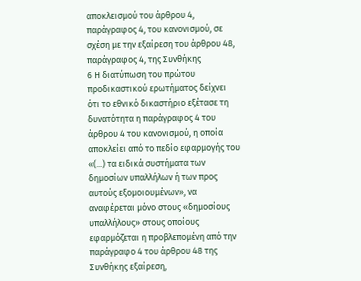αποκλεισμού του άρθρου 4, παράγραφος 4, του κανονισμού, σε σχέση με την εξαίρεση του άρθρου 48, παράγραφος 4, της Συνθήκης
6 Η διατύπωση του πρώτου προδικαστικού ερωτήματος δείχνει ότι το εθνικό δικαστήριο εξέτασε τη δυνατότητα η παράγραφος 4 του άρθρου 4 του κανονισμού, η οποία αποκλείει από το πεδίο εφαρμογής του «(...) τα ειδικά συστήματα των δημοσίων υπαλλήλων ή των προς αυτούς εξομοιουμένων», να αναφέρεται μόνο στους «δημοσίους υπαλλήλους» στους οποίους εφαρμόζεται η προβλεπομένη από την παράγραφο 4 του άρθρου 48 της Συνθήκης εξαίρεση,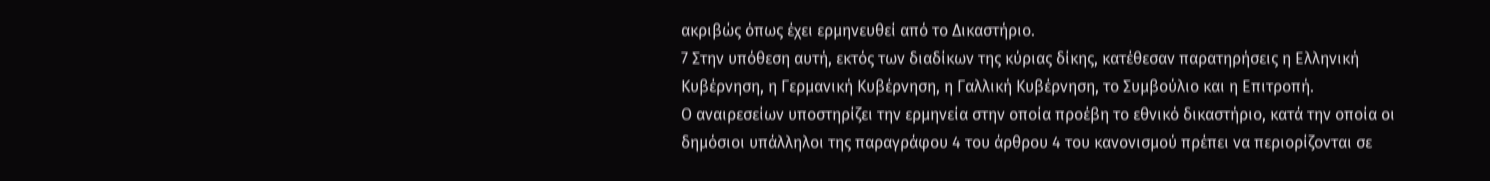ακριβώς όπως έχει ερμηνευθεί από το Δικαστήριο.
7 Στην υπόθεση αυτή, εκτός των διαδίκων της κύριας δίκης, κατέθεσαν παρατηρήσεις η Ελληνική Κυβέρνηση, η Γερμανική Κυβέρνηση, η Γαλλική Κυβέρνηση, το Συμβούλιο και η Επιτροπή.
Ο αναιρεσείων υποστηρίζει την ερμηνεία στην οποία προέβη το εθνικό δικαστήριο, κατά την οποία οι δημόσιοι υπάλληλοι της παραγράφου 4 του άρθρου 4 του κανονισμού πρέπει να περιορίζονται σε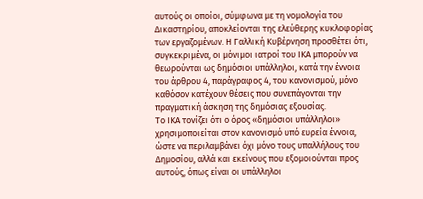αυτούς οι οποίοι, σύμφωνα με τη νομολογία του Δικαστηρίου, αποκλείονται της ελεύθερης κυκλοφορίας των εργαζομένων. Η Γαλλική Κυβέρνηση προσθέτει ότι, συγκεκριμένα, οι μόνιμοι ιατροί του ΙΚΑ μπορούν να θεωρούνται ως δημόσιοι υπάλληλοι, κατά την έννοια του άρθρου 4, παράγραφος 4, του κανονισμού, μόνο καθόσον κατέχουν θέσεις που συνεπάγονται την πραγματική άσκηση της δημόσιας εξουσίας.
Το ΙΚΑ τονίζει ότι ο όρος «δημόσιοι υπάλληλοι» χρησιμοποιείται στον κανονισμό υπό ευρεία έννοια, ώστε να περιλαμβάνει όχι μόνο τους υπαλλήλους του Δημοσίου, αλλά και εκείνους που εξομοιούνται προς αυτούς, όπως είναι οι υπάλληλοι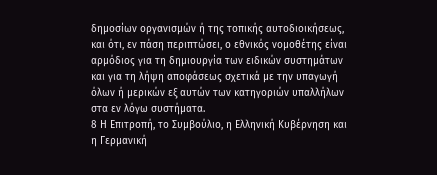δημοσίων οργανισμών ή της τοπικής αυτοδιοικήσεως, και ότι, εν πάση περιπτώσει, ο εθνικός νομοθέτης είναι αρμόδιος για τη δημιουργία των ειδικών συστημάτων και για τη λήψη αποφάσεως σχετικά με την υπαγωγή όλων ή μερικών εξ αυτών των κατηγοριών υπαλλήλων στα εν λόγω συστήματα.
8 Η Επιτροπή, το Συμβούλιο, η Ελληνική Κυβέρνηση και η Γερμανική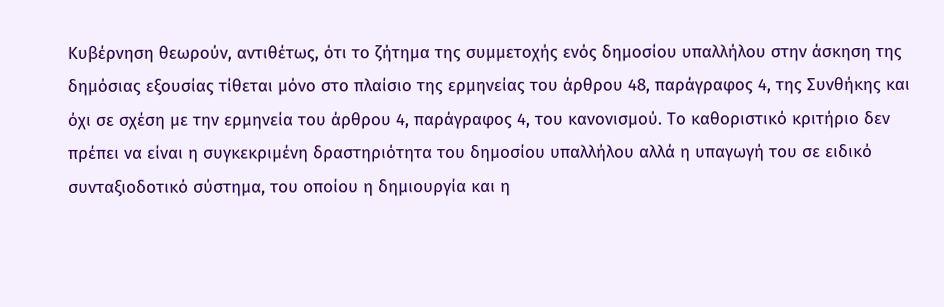Κυβέρνηση θεωρούν, αντιθέτως, ότι το ζήτημα της συμμετοχής ενός δημοσίου υπαλλήλου στην άσκηση της δημόσιας εξουσίας τίθεται μόνο στο πλαίσιο της ερμηνείας του άρθρου 48, παράγραφος 4, της Συνθήκης και όχι σε σχέση με την ερμηνεία του άρθρου 4, παράγραφος 4, του κανονισμού. Το καθοριστικό κριτήριο δεν πρέπει να είναι η συγκεκριμένη δραστηριότητα του δημοσίου υπαλλήλου αλλά η υπαγωγή του σε ειδικό συνταξιοδοτικό σύστημα, του οποίου η δημιουργία και η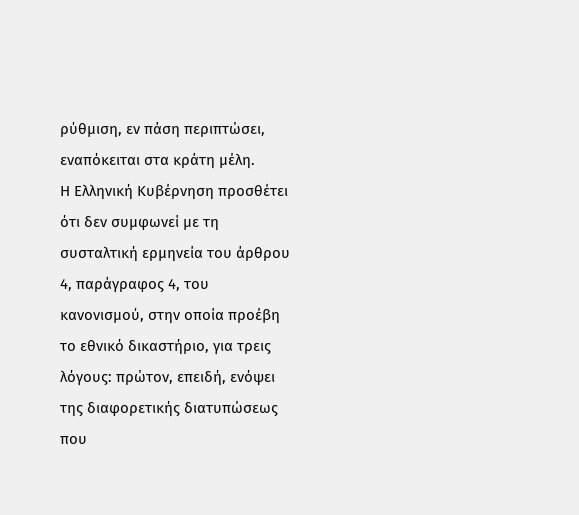ρύθμιση, εν πάση περιπτώσει, εναπόκειται στα κράτη μέλη.
Η Ελληνική Κυβέρνηση προσθέτει ότι δεν συμφωνεί με τη συσταλτική ερμηνεία του άρθρου 4, παράγραφος 4, του κανονισμού, στην οποία προέβη το εθνικό δικαστήριο, για τρεις λόγους: πρώτον, επειδή, ενόψει της διαφορετικής διατυπώσεως που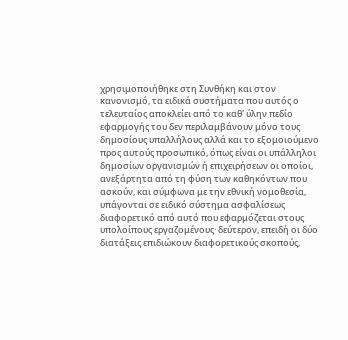χρησιμοποιήθηκε στη Συνθήκη και στον κανονισμό, τα ειδικά συστήματα που αυτός ο τελευταίος αποκλείει από το καθ' ύλην πεδίο εφαρμογής του δεν περιλαμβάνουν μόνο τους δημοσίους υπαλλήλους αλλά και το εξομοιούμενο προς αυτούς προσωπικό, όπως είναι οι υπάλληλοι δημοσίων οργανισμών ή επιχειρήσεων οι οποίοι, ανεξάρτητα από τη φύση των καθηκόντων που ασκούν, και σύμφωνα με την εθνική νομοθεσία, υπάγονται σε ειδικό σύστημα ασφαλίσεως διαφορετικό από αυτό που εφαρμόζεται στους υπολοίπους εργαζομένους· δεύτερον, επειδή οι δύο διατάξεις επιδιώκουν διαφορετικούς σκοπούς,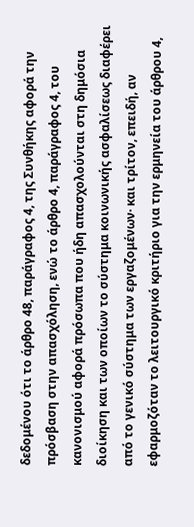δεδομένου ότι το άρθρο 48, παράγραφος 4, της Συνθήκης αφορά την πρόσβαση στην απασχόληση, ενώ το άρθρο 4, παράγραφος 4, του κανονισμού αφορά πρόσωπα που ήδη απασχολούνται στη δημόσια διοίκηση και των οποίων το σύστημα κοινωνικής ασφαλίσεως διαφέρει από το γενικό σύστημα των εργαζομένων· και τρίτον, επειδή, αν εφαρμοζόταν το λειτουργικό κριτήριο για την ερμηνεία του άρθρου 4,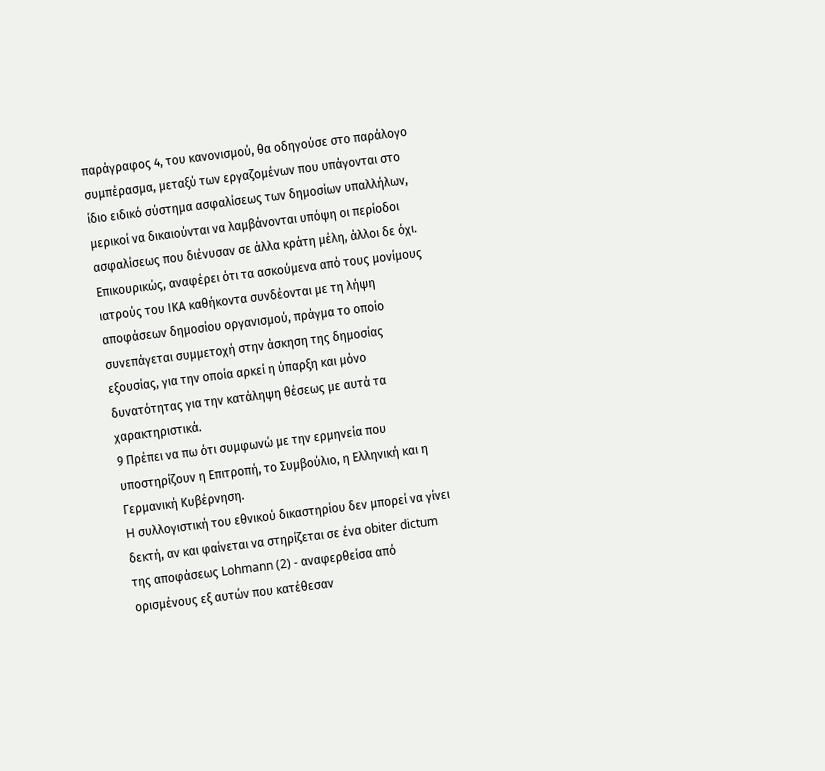παράγραφος 4, του κανονισμού, θα οδηγούσε στο παράλογο συμπέρασμα, μεταξύ των εργαζομένων που υπάγονται στο ίδιο ειδικό σύστημα ασφαλίσεως των δημοσίων υπαλλήλων, μερικοί να δικαιούνται να λαμβάνονται υπόψη οι περίοδοι ασφαλίσεως που διένυσαν σε άλλα κράτη μέλη, άλλοι δε όχι. Επικουρικώς, αναφέρει ότι τα ασκούμενα από τους μονίμους ιατρούς του ΙΚΑ καθήκοντα συνδέονται με τη λήψη αποφάσεων δημοσίου οργανισμού, πράγμα το οποίο συνεπάγεται συμμετοχή στην άσκηση της δημοσίας εξουσίας, για την οποία αρκεί η ύπαρξη και μόνο δυνατότητας για την κατάληψη θέσεως με αυτά τα χαρακτηριστικά.
9 Πρέπει να πω ότι συμφωνώ με την ερμηνεία που υποστηρίζουν η Επιτροπή, το Συμβούλιο, η Ελληνική και η Γερμανική Κυβέρνηση.
H συλλογιστική του εθνικού δικαστηρίου δεν μπορεί να γίνει δεκτή, αν και φαίνεται να στηρίζεται σε ένα obiter dictum της αποφάσεως Lohmann (2) - αναφερθείσα από ορισμένους εξ αυτών που κατέθεσαν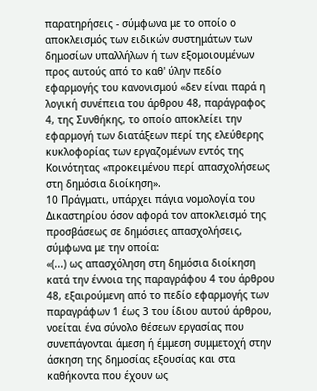παρατηρήσεις - σύμφωνα με το οποίο ο αποκλεισμός των ειδικών συστημάτων των δημοσίων υπαλλήλων ή των εξομοιουμένων προς αυτούς από το καθ' ύλην πεδίο εφαρμογής του κανονισμού «δεν είναι παρά η λογική συνέπεια του άρθρου 48, παράγραφος 4, της Συνθήκης, το οποίο αποκλείει την εφαρμογή των διατάξεων περί της ελεύθερης κυκλοφορίας των εργαζομένων εντός της Κοινότητας «προκειμένου περί απασχολήσεως στη δημόσια διοίκηση».
10 Πράγματι, υπάρχει πάγια νομολογία του Δικαστηρίου όσον αφορά τον αποκλεισμό της προσβάσεως σε δημόσιες απασχολήσεις, σύμφωνα με την οποία:
«(...) ως απασχόληση στη δημόσια διοίκηση κατά την έννοια της παραγράφου 4 του άρθρου 48, εξαιρούμενη από το πεδίο εφαρμογής των παραγράφων 1 έως 3 του ίδιου αυτού άρθρου, νοείται ένα σύνολο θέσεων εργασίας που συνεπάγονται άμεση ή έμμεση συμμετοχή στην άσκηση της δημοσίας εξουσίας και στα καθήκοντα που έχουν ως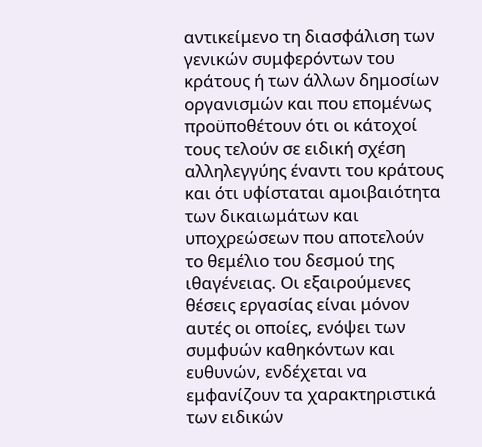αντικείμενο τη διασφάλιση των γενικών συμφερόντων του κράτους ή των άλλων δημοσίων οργανισμών και που επομένως προϋποθέτουν ότι οι κάτοχοί τους τελούν σε ειδική σχέση αλληλεγγύης έναντι του κράτους και ότι υφίσταται αμοιβαιότητα των δικαιωμάτων και υποχρεώσεων που αποτελούν το θεμέλιο του δεσμού της ιθαγένειας. Οι εξαιρούμενες θέσεις εργασίας είναι μόνον αυτές οι οποίες, ενόψει των συμφυών καθηκόντων και ευθυνών, ενδέχεται να εμφανίζουν τα χαρακτηριστικά των ειδικών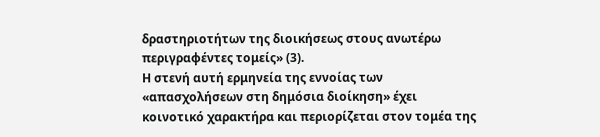δραστηριοτήτων της διοικήσεως στους ανωτέρω περιγραφέντες τομείς» (3).
Η στενή αυτή ερμηνεία της εννοίας των «απασχολήσεων στη δημόσια διοίκηση» έχει κοινοτικό χαρακτήρα και περιορίζεται στον τομέα της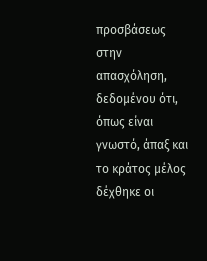προσβάσεως στην απασχόληση, δεδομένου ότι, όπως είναι γνωστό, άπαξ και το κράτος μέλος δέχθηκε οι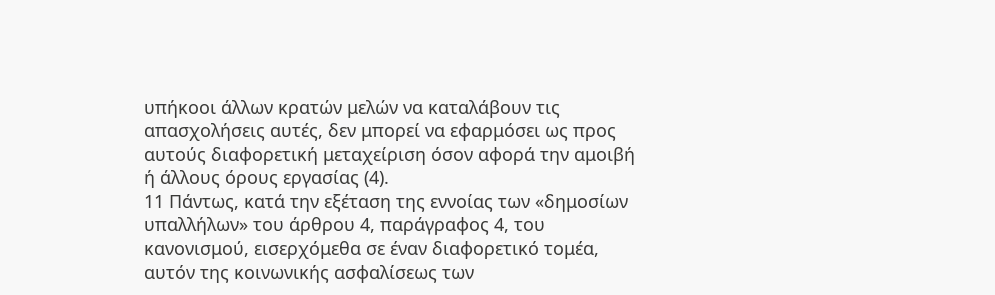υπήκοοι άλλων κρατών μελών να καταλάβουν τις απασχολήσεις αυτές, δεν μπορεί να εφαρμόσει ως προς αυτούς διαφορετική μεταχείριση όσον αφορά την αμοιβή ή άλλους όρους εργασίας (4).
11 Πάντως, κατά την εξέταση της εννοίας των «δημοσίων υπαλλήλων» του άρθρου 4, παράγραφος 4, του κανονισμού, εισερχόμεθα σε έναν διαφορετικό τομέα, αυτόν της κοινωνικής ασφαλίσεως των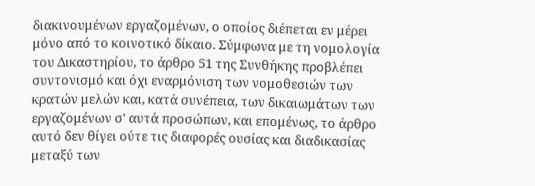διακινουμένων εργαζομένων, ο οποίος διέπεται εν μέρει μόνο από το κοινοτικό δίκαιο. Σύμφωνα με τη νομολογία του Δικαστηρίου, το άρθρο 51 της Συνθήκης προβλέπει συντονισμό και όχι εναρμόνιση των νομοθεσιών των κρατών μελών και, κατά συνέπεια, των δικαιωμάτων των εργαζομένων σ' αυτά προσώπων, και επομένως, το άρθρο αυτό δεν θίγει ούτε τις διαφορές ουσίας και διαδικασίας μεταξύ των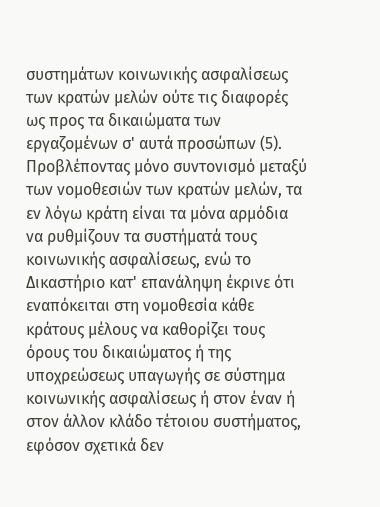συστημάτων κοινωνικής ασφαλίσεως των κρατών μελών ούτε τις διαφορές ως προς τα δικαιώματα των εργαζομένων σ' αυτά προσώπων (5).
Προβλέποντας μόνο συντονισμό μεταξύ των νομοθεσιών των κρατών μελών, τα εν λόγω κράτη είναι τα μόνα αρμόδια να ρυθμίζουν τα συστήματά τους κοινωνικής ασφαλίσεως, ενώ το Δικαστήριο κατ' επανάληψη έκρινε ότι εναπόκειται στη νομοθεσία κάθε κράτους μέλους να καθορίζει τους όρους του δικαιώματος ή της υποχρεώσεως υπαγωγής σε σύστημα κοινωνικής ασφαλίσεως ή στον έναν ή στον άλλον κλάδο τέτοιου συστήματος, εφόσον σχετικά δεν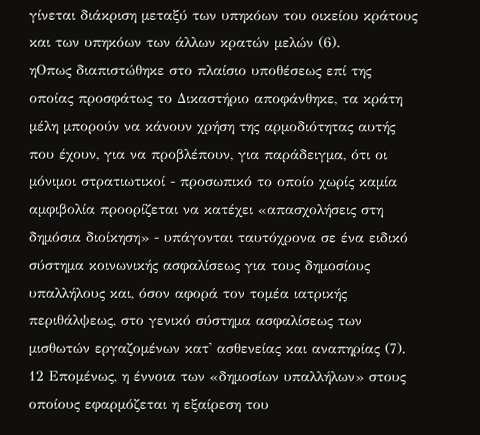γίνεται διάκριση μεταξύ των υπηκόων του οικείου κράτους και των υπηκόων των άλλων κρατών μελών (6).
ηΟπως διαπιστώθηκε στο πλαίσιο υποθέσεως επί της οποίας προσφάτως το Δικαστήριο αποφάνθηκε, τα κράτη μέλη μπορούν να κάνουν χρήση της αρμοδιότητας αυτής που έχουν, για να προβλέπουν, για παράδειγμα, ότι οι μόνιμοι στρατιωτικοί - προσωπικό το οποίο χωρίς καμία αμφιβολία προορίζεται να κατέχει «απασχολήσεις στη δημόσια διοίκηση» - υπάγονται ταυτόχρονα σε ένα ειδικό σύστημα κοινωνικής ασφαλίσεως για τους δημοσίους υπαλλήλους και, όσον αφορά τον τομέα ιατρικής περιθάλψεως, στο γενικό σύστημα ασφαλίσεως των μισθωτών εργαζομένων κατ' ασθενείας και αναπηρίας (7).
12 Επομένως, η έννοια των «δημοσίων υπαλλήλων» στους οποίους εφαρμόζεται η εξαίρεση του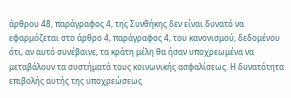άρθρου 48, παράγραφος 4, της Συνθήκης δεν είναι δυνατό να εφαρμόζεται στο άρθρο 4, παράγραφος 4, του κανονισμού, δεδομένου ότι, αν αυτό συνέβαινε, τα κράτη μέλη θα ήσαν υποχρεωμένα να μεταβάλουν τα συστήματά τους κοινωνικής ασφαλίσεως. Η δυνατότητα επιβολής αυτής της υποχρεώσεως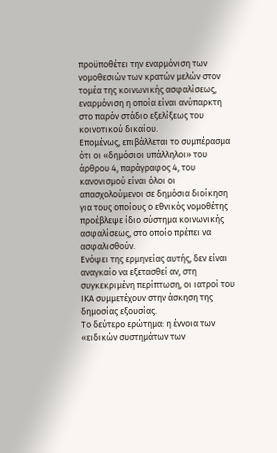προϋποθέτει την εναρμόνιση των νομοθεσιών των κρατών μελών στον τομέα της κοινωνικής ασφαλίσεως, εναρμόνιση η οποία είναι ανύπαρκτη στο παρόν στάδιο εξελίξεως του κοινοτικού δικαίου.
Επομένως, επιβάλλεται το συμπέρασμα ότι οι «δημόσιοι υπάλληλοι» του άρθρου 4, παράγραφος 4, του κανονισμού είναι όλοι οι απασχολούμενοι σε δημόσια διοίκηση για τους οποίους ο εθνικός νομοθέτης προέβλεψε ίδιο σύστημα κοινωνικής ασφαλίσεως, στο οποίο πρέπει να ασφαλισθούν.
Ενόψει της ερμηνείας αυτής, δεν είναι αναγκαίο να εξετασθεί αν, στη συγκεκριμένη περίπτωση, οι ιατροί του ΙΚΑ συμμετέχουν στην άσκηση της δημοσίας εξουσίας.
Το δεύτερο ερώτημα: η έννοια των «ειδικών συστημάτων των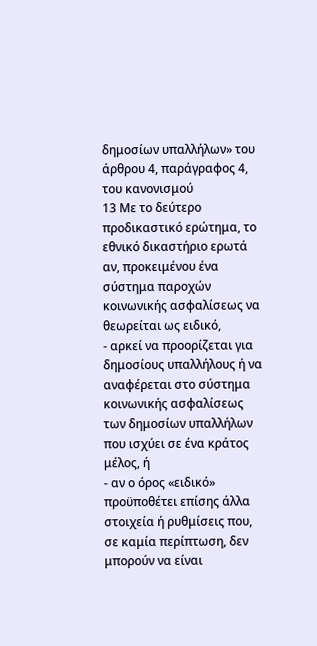δημοσίων υπαλλήλων» του άρθρου 4, παράγραφος 4, του κανονισμού
13 Με το δεύτερο προδικαστικό ερώτημα, το εθνικό δικαστήριο ερωτά αν, προκειμένου ένα σύστημα παροχών κοινωνικής ασφαλίσεως να θεωρείται ως ειδικό,
- αρκεί να προορίζεται για δημοσίους υπαλλήλους ή να αναφέρεται στο σύστημα κοινωνικής ασφαλίσεως των δημοσίων υπαλλήλων που ισχύει σε ένα κράτος μέλος, ή
- αν ο όρος «ειδικό» προϋποθέτει επίσης άλλα στοιχεία ή ρυθμίσεις που, σε καμία περίπτωση, δεν μπορούν να είναι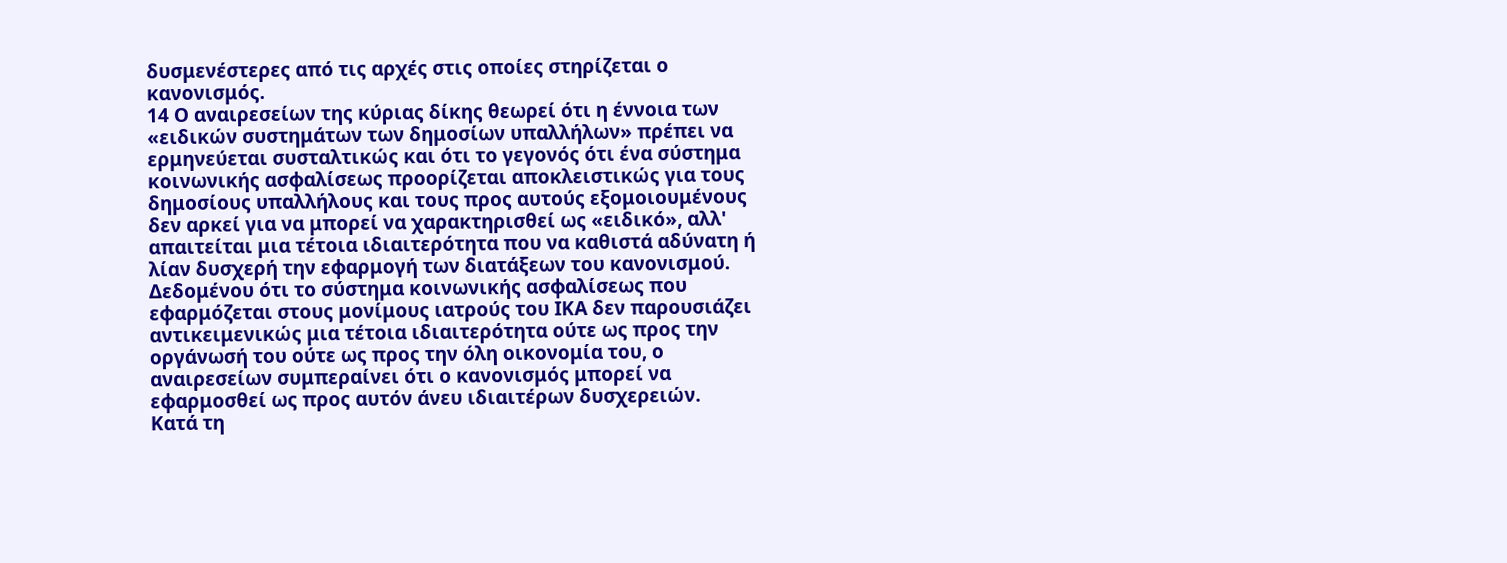δυσμενέστερες από τις αρχές στις οποίες στηρίζεται ο κανονισμός.
14 Ο αναιρεσείων της κύριας δίκης θεωρεί ότι η έννοια των «ειδικών συστημάτων των δημοσίων υπαλλήλων» πρέπει να ερμηνεύεται συσταλτικώς και ότι το γεγονός ότι ένα σύστημα κοινωνικής ασφαλίσεως προορίζεται αποκλειστικώς για τους δημοσίους υπαλλήλους και τους προς αυτούς εξομοιουμένους δεν αρκεί για να μπορεί να χαρακτηρισθεί ως «ειδικό», αλλ' απαιτείται μια τέτοια ιδιαιτερότητα που να καθιστά αδύνατη ή λίαν δυσχερή την εφαρμογή των διατάξεων του κανονισμού. Δεδομένου ότι το σύστημα κοινωνικής ασφαλίσεως που εφαρμόζεται στους μονίμους ιατρούς του ΙΚΑ δεν παρουσιάζει αντικειμενικώς μια τέτοια ιδιαιτερότητα ούτε ως προς την οργάνωσή του ούτε ως προς την όλη οικονομία του, ο αναιρεσείων συμπεραίνει ότι ο κανονισμός μπορεί να εφαρμοσθεί ως προς αυτόν άνευ ιδιαιτέρων δυσχερειών.
Κατά τη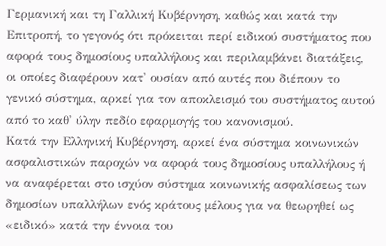Γερμανική και τη Γαλλική Κυβέρνηση, καθώς και κατά την Επιτροπή, το γεγονός ότι πρόκειται περί ειδικού συστήματος που αφορά τους δημοσίους υπαλλήλους και περιλαμβάνει διατάξεις, οι οποίες διαφέρουν κατ' ουσίαν από αυτές που διέπουν το γενικό σύστημα, αρκεί για τον αποκλεισμό του συστήματος αυτού από το καθ' ύλην πεδίο εφαρμογής του κανονισμού.
Κατά την Ελληνική Κυβέρνηση, αρκεί ένα σύστημα κοινωνικών ασφαλιστικών παροχών να αφορά τους δημοσίους υπαλλήλους ή να αναφέρεται στο ισχύον σύστημα κοινωνικής ασφαλίσεως των δημοσίων υπαλλήλων ενός κράτους μέλους για να θεωρηθεί ως «ειδικό» κατά την έννοια του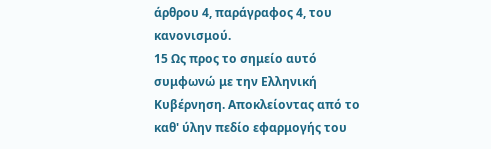άρθρου 4, παράγραφος 4, του κανονισμού.
15 Ως προς το σημείο αυτό συμφωνώ με την Ελληνική Κυβέρνηση. Αποκλείοντας από το καθ' ύλην πεδίο εφαρμογής του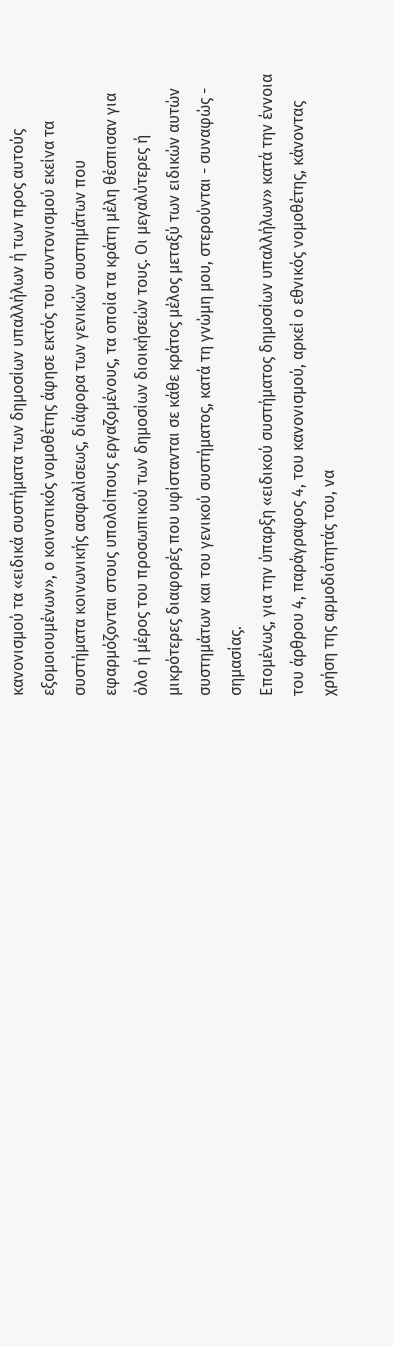κανονισμού τα «ειδικά συστήματα των δημοσίων υπαλλήλων ή των προς αυτούς εξομοιουμένων», ο κοινοτικός νομοθέτης άφησε εκτός του συντονισμού εκείνα τα συστήματα κοινωνικής ασφαλίσεως, διάφορα των γενικών συστημάτων που εφαρμόζονται στους υπολοίπους εργαζομένους, τα οποία τα κράτη μέλη θέσπισαν για όλο ή μέρος του προσωπικού των δημοσίων διοικήσεών τους. Οι μεγαλύτερες ή μικρότερες διαφορές που υφίστανται σε κάθε κράτος μέλος μεταξύ των ειδικών αυτών συστημάτων και του γενικού συστήματος, κατά τη γνώμη μου, στερούνται - συναφώς - σημασίας.
Επομένως, για την ύπαρξη «ειδικού συστήματος δημοσίων υπαλλήλων» κατά την έννοια του άρθρου 4, παράγραφος 4, του κανονισμού, αρκεί ο εθνικός νομοθέτης, κάνοντας χρήση της αρμοδιότητάς του, να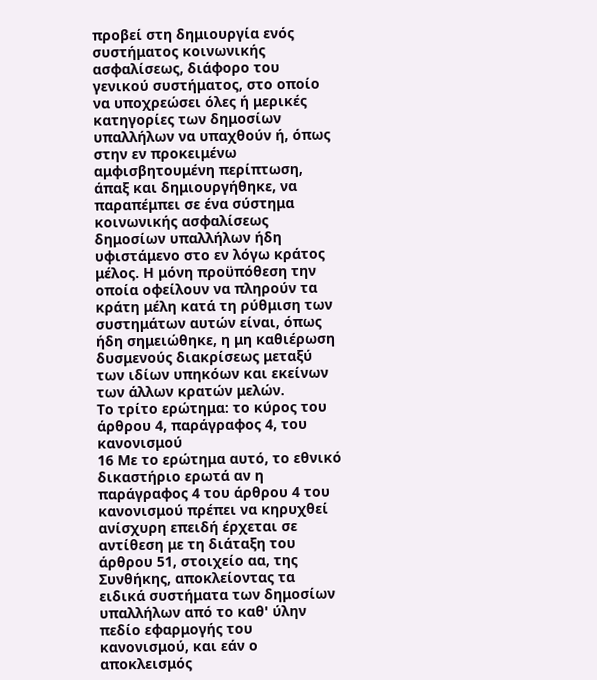προβεί στη δημιουργία ενός συστήματος κοινωνικής ασφαλίσεως, διάφορο του γενικού συστήματος, στο οποίο να υποχρεώσει όλες ή μερικές κατηγορίες των δημοσίων υπαλλήλων να υπαχθούν ή, όπως στην εν προκειμένω αμφισβητουμένη περίπτωση, άπαξ και δημιουργήθηκε, να παραπέμπει σε ένα σύστημα κοινωνικής ασφαλίσεως δημοσίων υπαλλήλων ήδη υφιστάμενο στο εν λόγω κράτος μέλος. Η μόνη προϋπόθεση την οποία οφείλουν να πληρούν τα κράτη μέλη κατά τη ρύθμιση των συστημάτων αυτών είναι, όπως ήδη σημειώθηκε, η μη καθιέρωση δυσμενούς διακρίσεως μεταξύ των ιδίων υπηκόων και εκείνων των άλλων κρατών μελών.
Το τρίτο ερώτημα: το κύρος του άρθρου 4, παράγραφος 4, του κανονισμού
16 Με το ερώτημα αυτό, το εθνικό δικαστήριο ερωτά αν η παράγραφος 4 του άρθρου 4 του κανονισμού πρέπει να κηρυχθεί ανίσχυρη επειδή έρχεται σε αντίθεση με τη διάταξη του άρθρου 51, στοιχείο αα, της Συνθήκης, αποκλείοντας τα ειδικά συστήματα των δημοσίων υπαλλήλων από το καθ' ύλην πεδίο εφαρμογής του κανονισμού, και εάν ο αποκλεισμός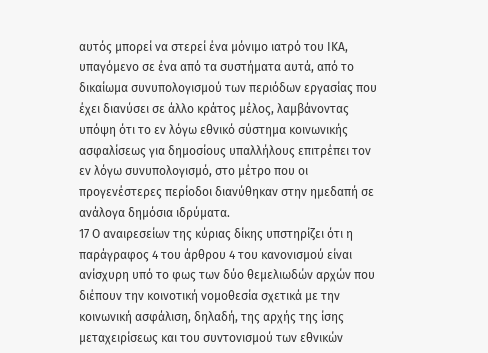αυτός μπορεί να στερεί ένα μόνιμο ιατρό του ΙΚΑ, υπαγόμενο σε ένα από τα συστήματα αυτά, από το δικαίωμα συνυπολογισμού των περιόδων εργασίας που έχει διανύσει σε άλλο κράτος μέλος, λαμβάνοντας υπόψη ότι το εν λόγω εθνικό σύστημα κοινωνικής ασφαλίσεως για δημοσίους υπαλλήλους επιτρέπει τον εν λόγω συνυπολογισμό, στο μέτρο που οι προγενέστερες περίοδοι διανύθηκαν στην ημεδαπή σε ανάλογα δημόσια ιδρύματα.
17 Ο αναιρεσείων της κύριας δίκης υπστηρίζει ότι η παράγραφος 4 του άρθρου 4 του κανονισμού είναι ανίσχυρη υπό το φως των δύο θεμελιωδών αρχών που διέπουν την κοινοτική νομοθεσία σχετικά με την κοινωνική ασφάλιση, δηλαδή, της αρχής της ίσης μεταχειρίσεως και του συντονισμού των εθνικών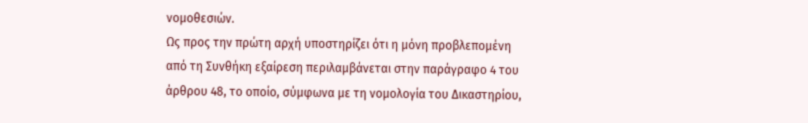νομοθεσιών.
Ως προς την πρώτη αρχή υποστηρίζει ότι η μόνη προβλεπομένη από τη Συνθήκη εξαίρεση περιλαμβάνεται στην παράγραφο 4 του άρθρου 48, το οποίο, σύμφωνα με τη νομολογία του Δικαστηρίου,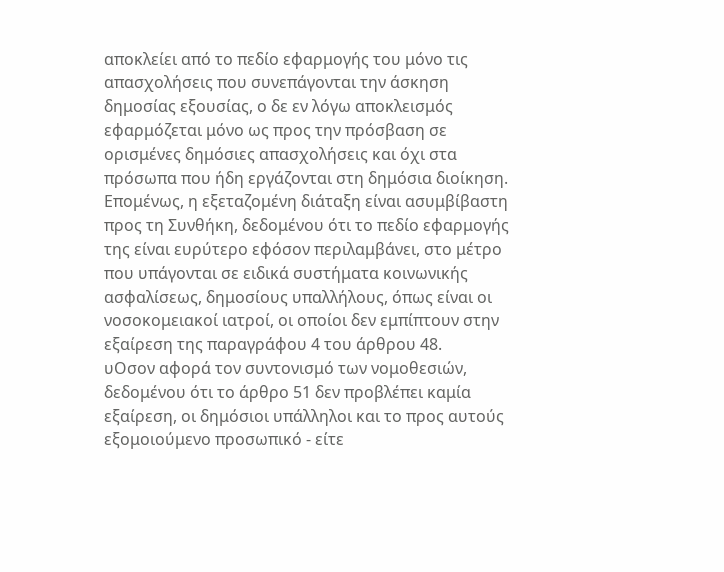αποκλείει από το πεδίο εφαρμογής του μόνο τις απασχολήσεις που συνεπάγονται την άσκηση δημοσίας εξουσίας, ο δε εν λόγω αποκλεισμός εφαρμόζεται μόνο ως προς την πρόσβαση σε ορισμένες δημόσιες απασχολήσεις και όχι στα πρόσωπα που ήδη εργάζονται στη δημόσια διοίκηση. Επομένως, η εξεταζομένη διάταξη είναι ασυμβίβαστη προς τη Συνθήκη, δεδομένου ότι το πεδίο εφαρμογής της είναι ευρύτερο εφόσον περιλαμβάνει, στο μέτρο που υπάγονται σε ειδικά συστήματα κοινωνικής ασφαλίσεως, δημοσίους υπαλλήλους, όπως είναι οι νοσοκομειακοί ιατροί, οι οποίοι δεν εμπίπτουν στην εξαίρεση της παραγράφου 4 του άρθρου 48.
υΟσον αφορά τον συντονισμό των νομοθεσιών, δεδομένου ότι το άρθρο 51 δεν προβλέπει καμία εξαίρεση, οι δημόσιοι υπάλληλοι και το προς αυτούς εξομοιούμενο προσωπικό - είτε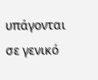υπάγονται σε γενικό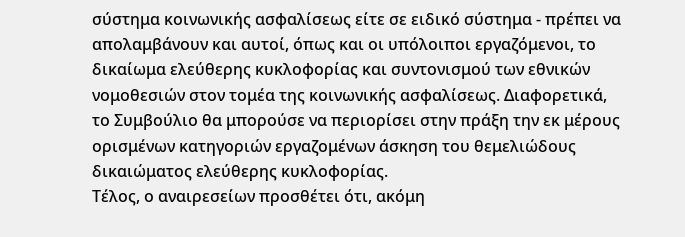σύστημα κοινωνικής ασφαλίσεως είτε σε ειδικό σύστημα - πρέπει να απολαμβάνουν και αυτοί, όπως και οι υπόλοιποι εργαζόμενοι, το δικαίωμα ελεύθερης κυκλοφορίας και συντονισμού των εθνικών νομοθεσιών στον τομέα της κοινωνικής ασφαλίσεως. Διαφορετικά, το Συμβούλιο θα μπορούσε να περιορίσει στην πράξη την εκ μέρους ορισμένων κατηγοριών εργαζομένων άσκηση του θεμελιώδους δικαιώματος ελεύθερης κυκλοφορίας.
Τέλος, ο αναιρεσείων προσθέτει ότι, ακόμη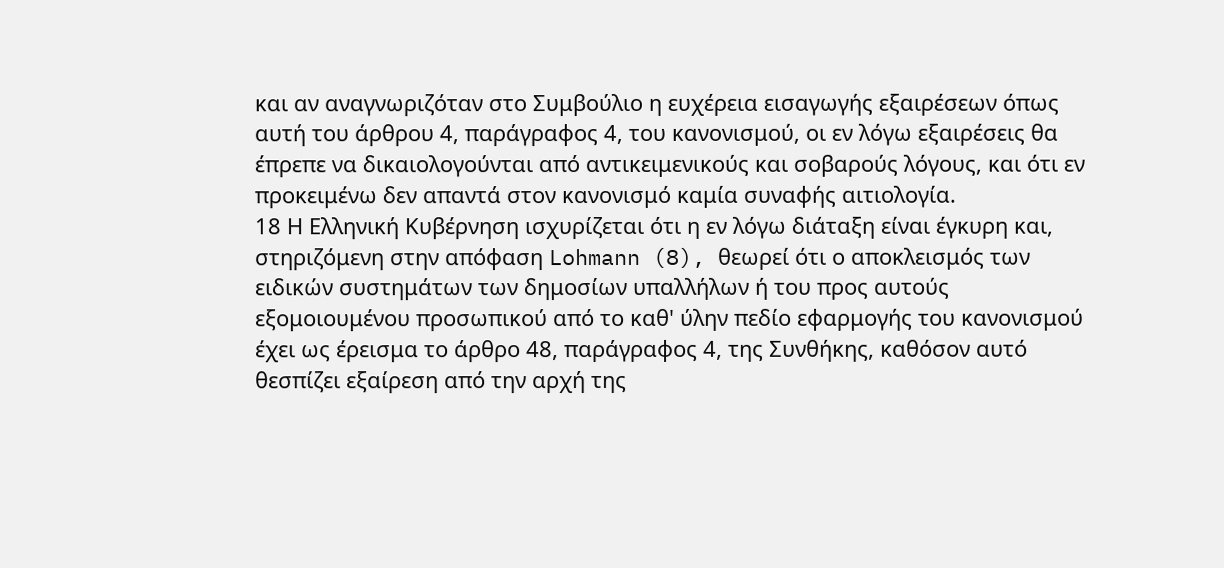και αν αναγνωριζόταν στο Συμβούλιο η ευχέρεια εισαγωγής εξαιρέσεων όπως αυτή του άρθρου 4, παράγραφος 4, του κανονισμού, οι εν λόγω εξαιρέσεις θα έπρεπε να δικαιολογούνται από αντικειμενικούς και σοβαρούς λόγους, και ότι εν προκειμένω δεν απαντά στον κανονισμό καμία συναφής αιτιολογία.
18 Η Ελληνική Κυβέρνηση ισχυρίζεται ότι η εν λόγω διάταξη είναι έγκυρη και, στηριζόμενη στην απόφαση Lohmann (8), θεωρεί ότι ο αποκλεισμός των ειδικών συστημάτων των δημοσίων υπαλλήλων ή του προς αυτούς εξομοιουμένου προσωπικού από το καθ' ύλην πεδίο εφαρμογής του κανονισμού έχει ως έρεισμα το άρθρο 48, παράγραφος 4, της Συνθήκης, καθόσον αυτό θεσπίζει εξαίρεση από την αρχή της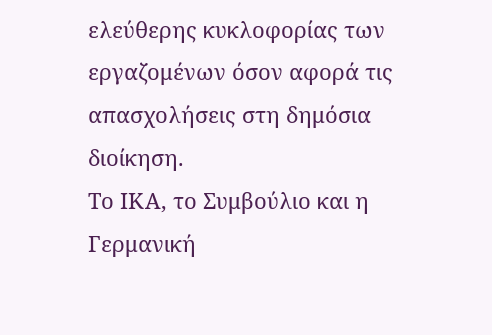ελεύθερης κυκλοφορίας των εργαζομένων όσον αφορά τις απασχολήσεις στη δημόσια διοίκηση.
Το ΙΚΑ, το Συμβούλιο και η Γερμανική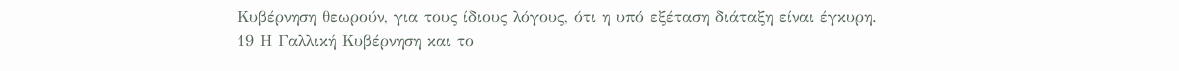Κυβέρνηση θεωρούν, για τους ίδιους λόγους, ότι η υπό εξέταση διάταξη είναι έγκυρη.
19 Η Γαλλική Κυβέρνηση και το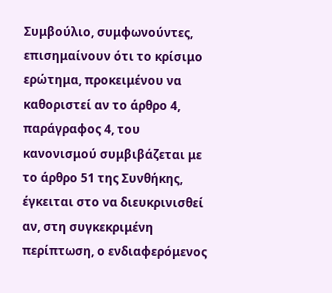Συμβούλιο, συμφωνούντες, επισημαίνουν ότι το κρίσιμο ερώτημα, προκειμένου να καθοριστεί αν το άρθρο 4, παράγραφος 4, του κανονισμού συμβιβάζεται με το άρθρο 51 της Συνθήκης, έγκειται στο να διευκρινισθεί αν, στη συγκεκριμένη περίπτωση, ο ενδιαφερόμενος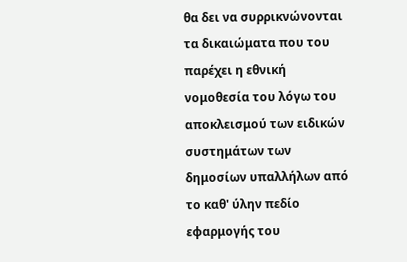θα δει να συρρικνώνονται τα δικαιώματα που του παρέχει η εθνική νομοθεσία του λόγω του αποκλεισμού των ειδικών συστημάτων των δημοσίων υπαλλήλων από το καθ' ύλην πεδίο εφαρμογής του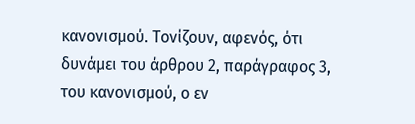κανονισμού. Τονίζουν, αφενός, ότι δυνάμει του άρθρου 2, παράγραφος 3, του κανονισμού, ο εν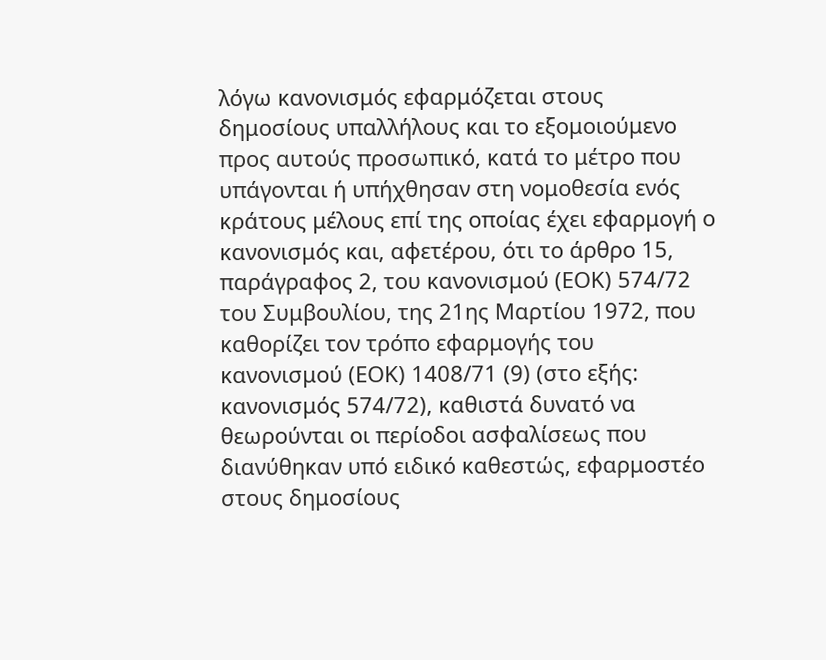λόγω κανονισμός εφαρμόζεται στους δημοσίους υπαλλήλους και το εξομοιούμενο προς αυτούς προσωπικό, κατά το μέτρο που υπάγονται ή υπήχθησαν στη νομοθεσία ενός κράτους μέλους επί της οποίας έχει εφαρμογή ο κανονισμός και, αφετέρου, ότι το άρθρο 15, παράγραφος 2, του κανονισμού (ΕΟΚ) 574/72 του Συμβουλίου, της 21ης Μαρτίου 1972, που καθορίζει τον τρόπο εφαρμογής του κανονισμού (ΕΟΚ) 1408/71 (9) (στο εξής: κανονισμός 574/72), καθιστά δυνατό να θεωρούνται οι περίοδοι ασφαλίσεως που διανύθηκαν υπό ειδικό καθεστώς, εφαρμοστέο στους δημοσίους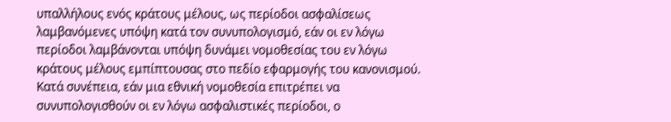υπαλλήλους ενός κράτους μέλους, ως περίοδοι ασφαλίσεως λαμβανόμενες υπόψη κατά τον συνυπολογισμό, εάν οι εν λόγω περίοδοι λαμβάνονται υπόψη δυνάμει νομοθεσίας του εν λόγω κράτους μέλους εμπίπτουσας στο πεδίο εφαρμογής του κανονισμού. Κατά συνέπεια, εάν μια εθνική νομοθεσία επιτρέπει να συνυπολογισθούν οι εν λόγω ασφαλιστικές περίοδοι, ο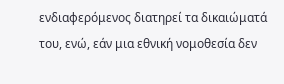ενδιαφερόμενος διατηρεί τα δικαιώματά του, ενώ, εάν μια εθνική νομοθεσία δεν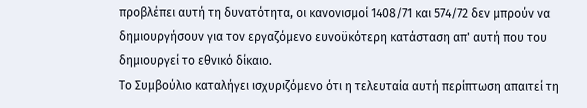προβλέπει αυτή τη δυνατότητα, οι κανονισμοί 1408/71 και 574/72 δεν μπρούν να δημιουργήσουν για τον εργαζόμενο ευνοϋκότερη κατάσταση απ' αυτή που του δημιουργεί το εθνικό δίκαιο.
Το Συμβούλιο καταλήγει ισχυριζόμενο ότι η τελευταία αυτή περίπτωση απαιτεί τη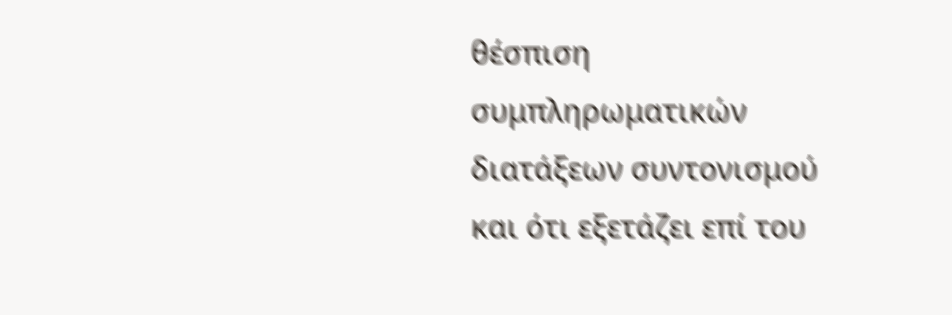θέσπιση συμπληρωματικών διατάξεων συντονισμού και ότι εξετάζει επί του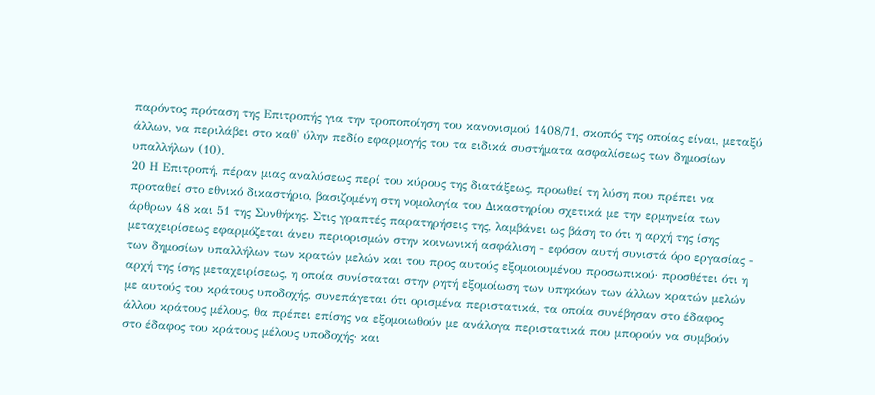παρόντος πρόταση της Επιτροπής για την τροποποίηση του κανονισμού 1408/71, σκοπός της οποίας είναι, μεταξύ άλλων, να περιλάβει στο καθ' ύλην πεδίο εφαρμογής του τα ειδικά συστήματα ασφαλίσεως των δημοσίων υπαλλήλων (10).
20 Η Επιτροπή, πέραν μιας αναλύσεως περί του κύρους της διατάξεως, προωθεί τη λύση που πρέπει να προταθεί στο εθνικό δικαστήριο, βασιζομένη στη νομολογία του Δικαστηρίου σχετικά με την ερμηνεία των άρθρων 48 και 51 της Συνθήκης. Στις γραπτές παρατηρήσεις της, λαμβάνει ως βάση το ότι η αρχή της ίσης μεταχειρίσεως εφαρμόζεται άνευ περιορισμών στην κοινωνική ασφάλιση - εφόσον αυτή συνιστά όρο εργασίας - των δημοσίων υπαλλήλων των κρατών μελών και του προς αυτούς εξομοιουμένου προσωπικού· προσθέτει ότι η αρχή της ίσης μεταχειρίσεως, η οποία συνίσταται στην ρητή εξομοίωση των υπηκόων των άλλων κρατών μελών με αυτούς του κράτους υποδοχής, συνεπάγεται ότι ορισμένα περιστατικά, τα οποία συνέβησαν στο έδαφος άλλου κράτους μέλους, θα πρέπει επίσης να εξομοιωθούν με ανάλογα περιστατικά που μπορούν να συμβούν στο έδαφος του κράτους μέλους υποδοχής· και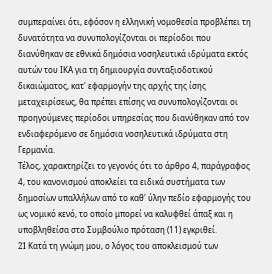συμπεραίνει ότι, εφόσον η ελληνική νομοθεσία προβλέπει τη δυνατότητα να συνυπολογίζονται οι περίοδοι που διανύθηκαν σε εθνικά δημόσια νοσηλευτικά ιδρύματα εκτός αυτών του ΙΚΑ για τη δημιουργία συνταξιοδοτικού δικαιώματος, κατ' εφαρμογήν της αρχής της ίσης μεταχειρίσεως, θα πρέπει επίσης να συνυπολογίζονται οι προηγούμενες περίοδοι υπηρεσίας που διανύθηκαν από τον ενδιαφερόμενο σε δημόσια νοσηλευτικά ιδρύματα στη Γερμανία.
Τέλος, χαρακτηρίζει το γεγονός ότι το άρθρο 4, παράγραφος 4, του κανονισμού αποκλείει τα ειδικά συστήματα των δημοσίων υπαλλήλων από το καθ' ύλην πεδίο εφαρμογής του ως νομικό κενό, το οποίο μπορεί να καλυφθεί άπαξ και η υποβληθείσα στο Συμβούλιο πρόταση (11) εγκριθεί.
21 Kατά τη γνώμη μου, ο λόγος του αποκλεισμού των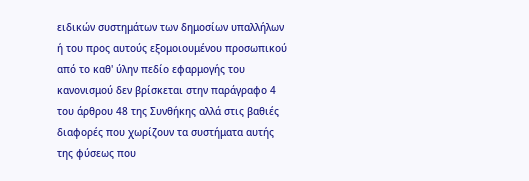ειδικών συστημάτων των δημοσίων υπαλλήλων ή του προς αυτούς εξομοιουμένου προσωπικού από το καθ' ύλην πεδίο εφαρμογής του κανονισμού δεν βρίσκεται στην παράγραφο 4 του άρθρου 48 της Συνθήκης αλλά στις βαθιές διαφορές που χωρίζουν τα συστήματα αυτής της φύσεως που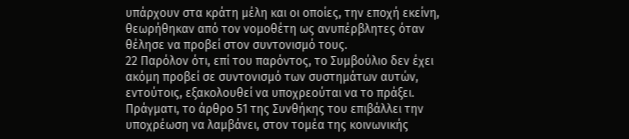υπάρχουν στα κράτη μέλη και οι οποίες, την εποχή εκείνη, θεωρήθηκαν από τον νομοθέτη ως ανυπέρβλητες όταν θέλησε να προβεί στον συντονισμό τους.
22 Παρόλον ότι, επί του παρόντος, το Συμβούλιο δεν έχει ακόμη προβεί σε συντονισμό των συστημάτων αυτών, εντούτοις, εξακολουθεί να υποχρεούται να το πράξει. Πράγματι, το άρθρο 51 της Συνθήκης του επιβάλλει την υποχρέωση να λαμβάνει, στον τομέα της κοινωνικής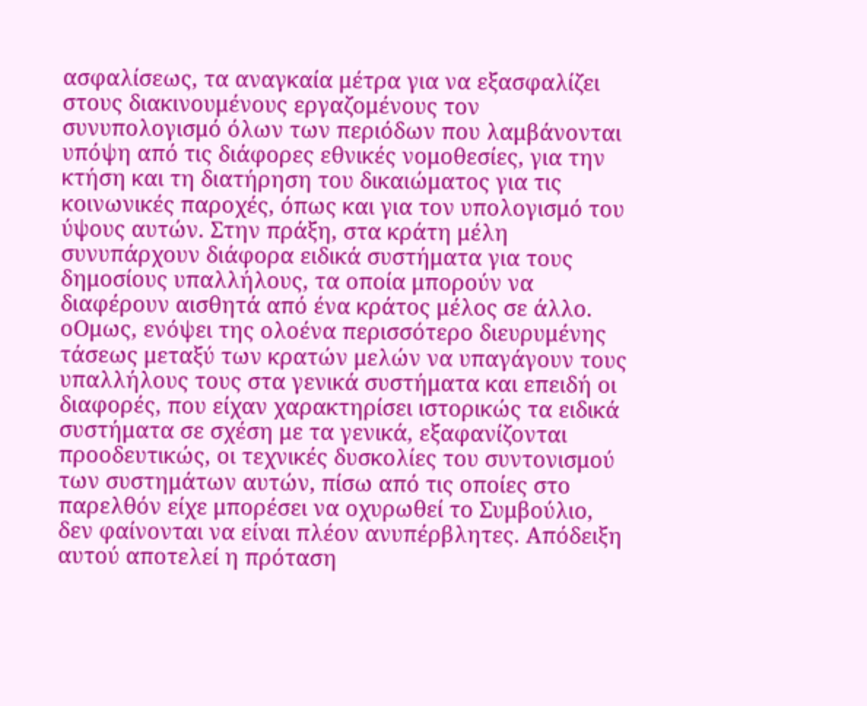ασφαλίσεως, τα αναγκαία μέτρα για να εξασφαλίζει στους διακινουμένους εργαζομένους τον συνυπολογισμό όλων των περιόδων που λαμβάνονται υπόψη από τις διάφορες εθνικές νομοθεσίες, για την κτήση και τη διατήρηση του δικαιώματος για τις κοινωνικές παροχές, όπως και για τον υπολογισμό του ύψους αυτών. Στην πράξη, στα κράτη μέλη συνυπάρχουν διάφορα ειδικά συστήματα για τους δημοσίους υπαλλήλους, τα οποία μπορούν να διαφέρουν αισθητά από ένα κράτος μέλος σε άλλο. οΟμως, ενόψει της ολοένα περισσότερο διευρυμένης τάσεως μεταξύ των κρατών μελών να υπαγάγουν τους υπαλλήλους τους στα γενικά συστήματα και επειδή οι διαφορές, που είχαν χαρακτηρίσει ιστορικώς τα ειδικά συστήματα σε σχέση με τα γενικά, εξαφανίζονται προοδευτικώς, οι τεχνικές δυσκολίες του συντονισμού των συστημάτων αυτών, πίσω από τις οποίες στο παρελθόν είχε μπορέσει να οχυρωθεί το Συμβούλιο, δεν φαίνονται να είναι πλέον ανυπέρβλητες. Απόδειξη αυτού αποτελεί η πρόταση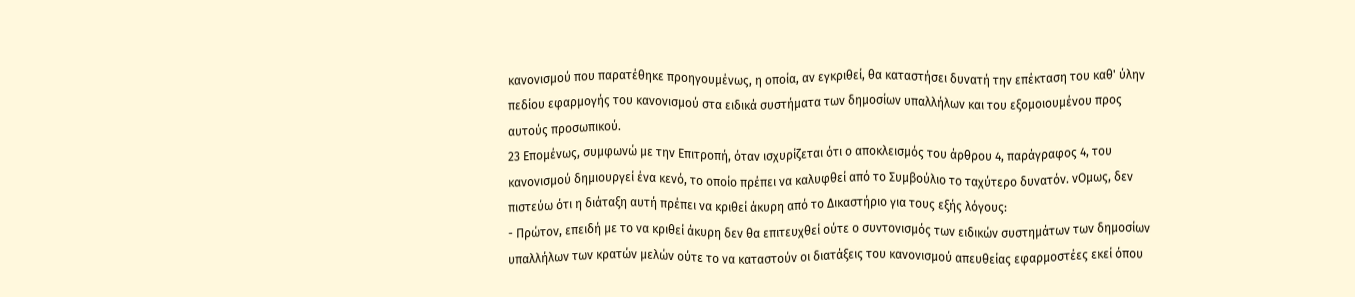κανονισμού που παρατέθηκε προηγουμένως, η οποία, αν εγκριθεί, θα καταστήσει δυνατή την επέκταση του καθ' ύλην πεδίου εφαρμογής του κανονισμού στα ειδικά συστήματα των δημοσίων υπαλλήλων και του εξομοιουμένου προς αυτούς προσωπικού.
23 Επομένως, συμφωνώ με την Επιτροπή, όταν ισχυρίζεται ότι ο αποκλεισμός του άρθρου 4, παράγραφος 4, του κανονισμού δημιουργεί ένα κενό, το οποίο πρέπει να καλυφθεί από το Συμβούλιο το ταχύτερο δυνατόν. νΟμως, δεν πιστεύω ότι η διάταξη αυτή πρέπει να κριθεί άκυρη από το Δικαστήριο για τους εξής λόγους:
- Πρώτον, επειδή με το να κριθεί άκυρη δεν θα επιτευχθεί ούτε ο συντονισμός των ειδικών συστημάτων των δημοσίων υπαλλήλων των κρατών μελών ούτε το να καταστούν οι διατάξεις του κανονισμού απευθείας εφαρμοστέες εκεί όπου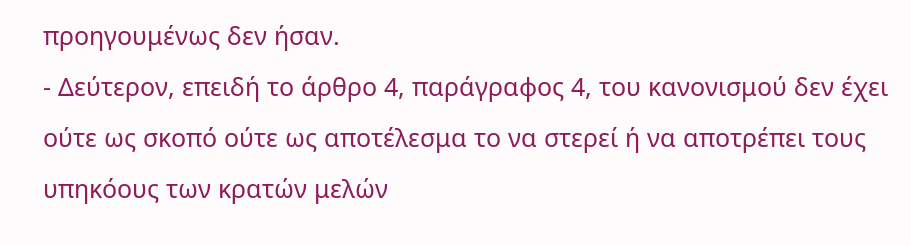προηγουμένως δεν ήσαν.
- Δεύτερον, επειδή το άρθρο 4, παράγραφος 4, του κανονισμού δεν έχει ούτε ως σκοπό ούτε ως αποτέλεσμα το να στερεί ή να αποτρέπει τους υπηκόους των κρατών μελών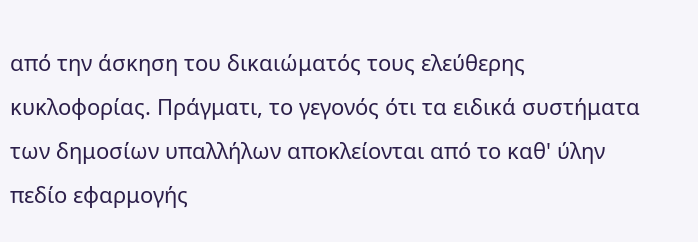από την άσκηση του δικαιώματός τους ελεύθερης κυκλοφορίας. Πράγματι, το γεγονός ότι τα ειδικά συστήματα των δημοσίων υπαλλήλων αποκλείονται από το καθ' ύλην πεδίο εφαρμογής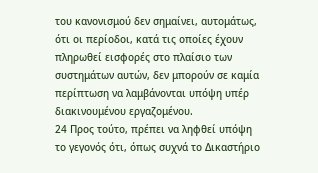του κανονισμού δεν σημαίνει, αυτομάτως, ότι οι περίοδοι, κατά τις οποίες έχουν πληρωθεί εισφορές στο πλαίσιο των συστημάτων αυτών, δεν μπορούν σε καμία περίπτωση να λαμβάνονται υπόψη υπέρ διακινουμένου εργαζομένου.
24 Προς τούτο, πρέπει να ληφθεί υπόψη το γεγονός ότι, όπως συχνά το Δικαστήριο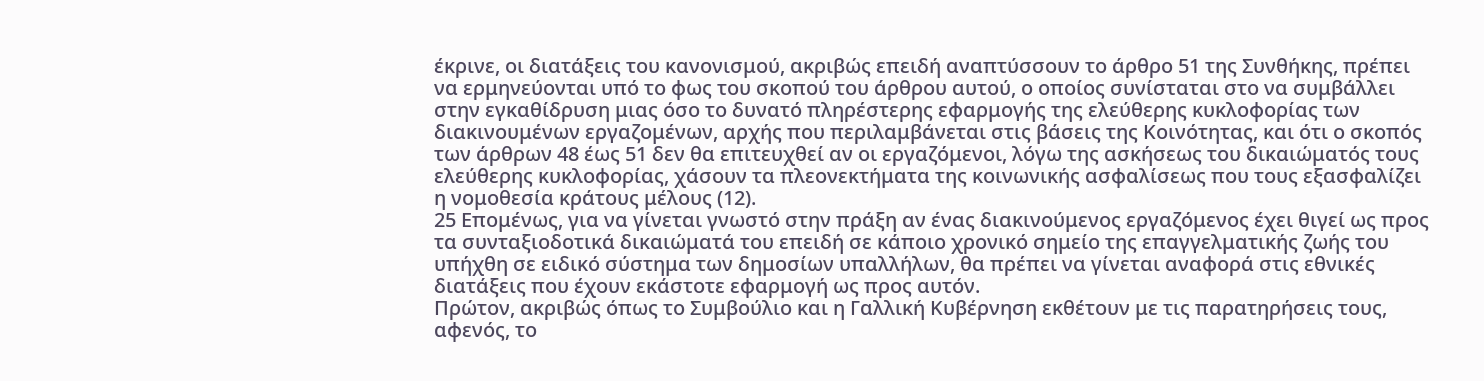έκρινε, οι διατάξεις του κανονισμού, ακριβώς επειδή αναπτύσσουν το άρθρο 51 της Συνθήκης, πρέπει να ερμηνεύονται υπό το φως του σκοπού του άρθρου αυτού, ο οποίος συνίσταται στο να συμβάλλει στην εγκαθίδρυση μιας όσο το δυνατό πληρέστερης εφαρμογής της ελεύθερης κυκλοφορίας των διακινουμένων εργαζομένων, αρχής που περιλαμβάνεται στις βάσεις της Κοινότητας, και ότι ο σκοπός των άρθρων 48 έως 51 δεν θα επιτευχθεί αν οι εργαζόμενοι, λόγω της ασκήσεως του δικαιώματός τους ελεύθερης κυκλοφορίας, χάσουν τα πλεονεκτήματα της κοινωνικής ασφαλίσεως που τους εξασφαλίζει η νομοθεσία κράτους μέλους (12).
25 Επομένως, για να γίνεται γνωστό στην πράξη αν ένας διακινούμενος εργαζόμενος έχει θιγεί ως προς τα συνταξιοδοτικά δικαιώματά του επειδή σε κάποιο χρονικό σημείο της επαγγελματικής ζωής του υπήχθη σε ειδικό σύστημα των δημοσίων υπαλλήλων, θα πρέπει να γίνεται αναφορά στις εθνικές διατάξεις που έχουν εκάστοτε εφαρμογή ως προς αυτόν.
Πρώτον, ακριβώς όπως το Συμβούλιο και η Γαλλική Κυβέρνηση εκθέτουν με τις παρατηρήσεις τους, αφενός, το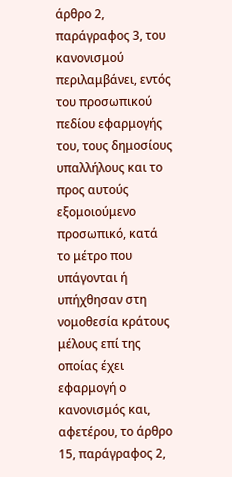άρθρο 2, παράγραφος 3, του κανονισμού περιλαμβάνει, εντός του προσωπικού πεδίου εφαρμογής του, τους δημοσίους υπαλλήλους και το προς αυτούς εξομοιούμενο προσωπικό, κατά το μέτρο που υπάγονται ή υπήχθησαν στη νομοθεσία κράτους μέλους επί της οποίας έχει εφαρμογή ο κανονισμός και, αφετέρου, το άρθρο 15, παράγραφος 2,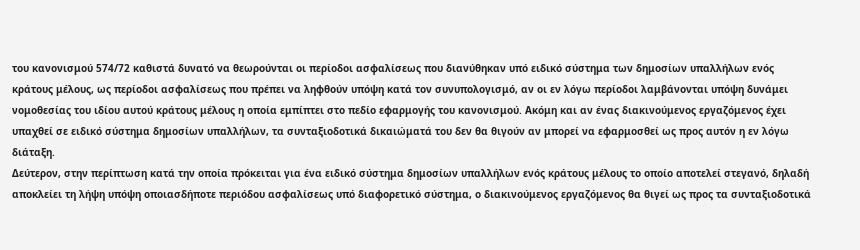του κανονισμού 574/72 καθιστά δυνατό να θεωρούνται οι περίοδοι ασφαλίσεως που διανύθηκαν υπό ειδικό σύστημα των δημοσίων υπαλλήλων ενός κράτους μέλους, ως περίοδοι ασφαλίσεως που πρέπει να ληφθούν υπόψη κατά τον συνυπολογισμό, αν οι εν λόγω περίοδοι λαμβάνονται υπόψη δυνάμει νομοθεσίας του ιδίου αυτού κράτους μέλους η οποία εμπίπτει στο πεδίο εφαρμογής του κανονισμού. Aκόμη και αν ένας διακινούμενος εργαζόμενος έχει υπαχθεί σε ειδικό σύστημα δημοσίων υπαλλήλων, τα συνταξιοδοτικά δικαιώματά του δεν θα θιγούν αν μπορεί να εφαρμοσθεί ως προς αυτόν η εν λόγω διάταξη.
Δεύτερον, στην περίπτωση κατά την οποία πρόκειται για ένα ειδικό σύστημα δημοσίων υπαλλήλων ενός κράτους μέλους το οποίο αποτελεί στεγανό, δηλαδή αποκλείει τη λήψη υπόψη οποιασδήποτε περιόδου ασφαλίσεως υπό διαφορετικό σύστημα, ο διακινούμενος εργαζόμενος θα θιγεί ως προς τα συνταξιοδοτικά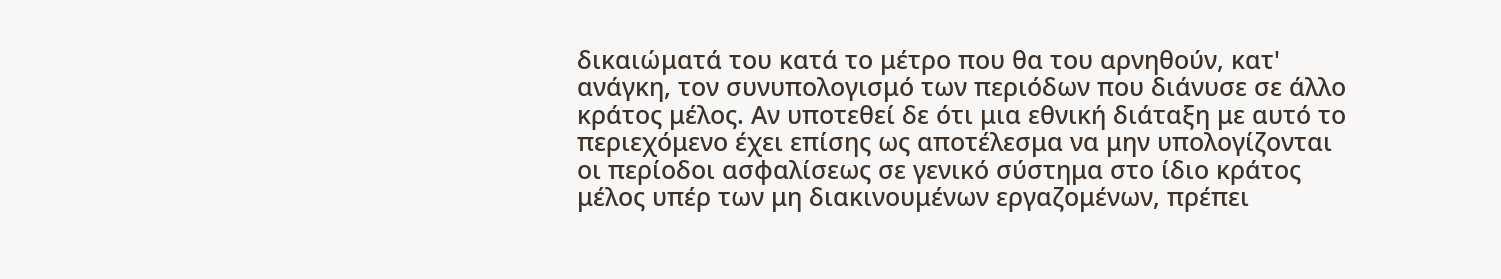δικαιώματά του κατά το μέτρο που θα του αρνηθούν, κατ' ανάγκη, τον συνυπολογισμό των περιόδων που διάνυσε σε άλλο κράτος μέλος. Αν υποτεθεί δε ότι μια εθνική διάταξη με αυτό το περιεχόμενο έχει επίσης ως αποτέλεσμα να μην υπολογίζονται οι περίοδοι ασφαλίσεως σε γενικό σύστημα στο ίδιο κράτος μέλος υπέρ των μη διακινουμένων εργαζομένων, πρέπει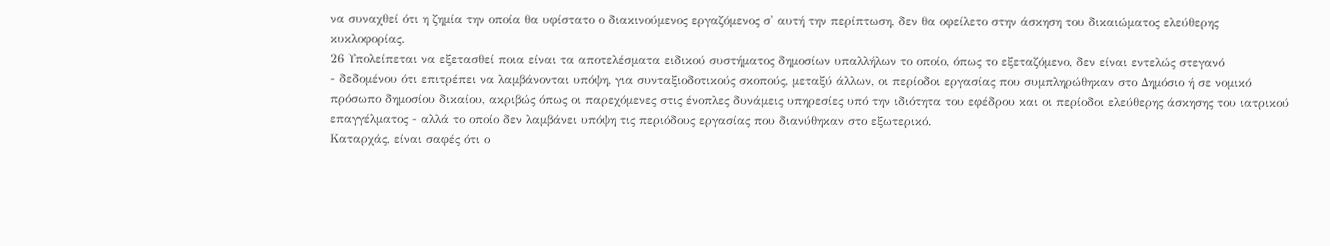να συναχθεί ότι η ζημία την οποία θα υφίστατο ο διακινούμενος εργαζόμενος σ' αυτή την περίπτωση, δεν θα οφείλετο στην άσκηση του δικαιώματος ελεύθερης κυκλοφορίας.
26 Υπολείπεται να εξετασθεί ποια είναι τα αποτελέσματα ειδικού συστήματος δημοσίων υπαλλήλων το οποίο, όπως το εξεταζόμενο, δεν είναι εντελώς στεγανό
- δεδομένου ότι επιτρέπει να λαμβάνονται υπόψη, για συνταξιοδοτικούς σκοπούς, μεταξύ άλλων, οι περίοδοι εργασίας που συμπληρώθηκαν στο Δημόσιο ή σε νομικό πρόσωπο δημοσίου δικαίου, ακριβώς όπως οι παρεχόμενες στις ένοπλες δυνάμεις υπηρεσίες υπό την ιδιότητα του εφέδρου και οι περίοδοι ελεύθερης άσκησης του ιατρικού επαγγέλματος - αλλά το οποίο δεν λαμβάνει υπόψη τις περιόδους εργασίας που διανύθηκαν στο εξωτερικό.
Καταρχάς, είναι σαφές ότι ο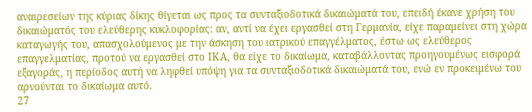αναιρεσείων της κύριας δίκης θίγεται ως προς τα συνταξιοδοτικά δικαιώματά του, επειδή έκανε χρήση του δικαιώματός του ελεύθερης κυκλοφορίας: αν, αντί να έχει εργασθεί στη Γερμανία, είχε παραμείνει στη χώρα καταγωγής του, απασχολούμενος με την άσκηση του ιατρικού επαγγέλματος, έστω ως ελεύθερος επαγγελματίας, προτού να εργασθεί στο ΙΚΑ, θα είχε το δικαίωμα, καταβάλλοντας προηγουμένως εισφορά εξαγοράς, η περίοδος αυτή να ληφθεί υπόψη για τα συνταξιοδοτικά δικαιώματά του, ενώ εν προκειμένω του αρνούνται το δικαίωμα αυτό.
27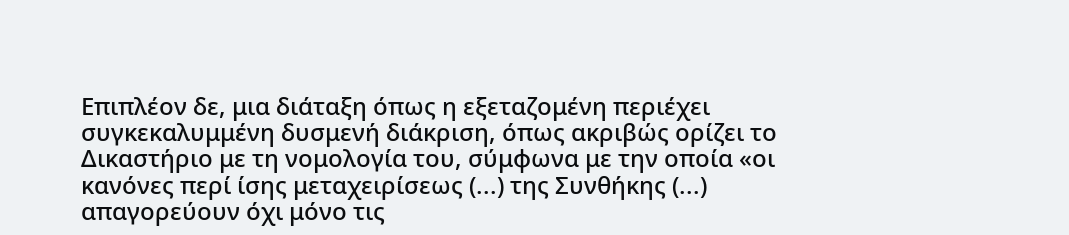Επιπλέον δε, μια διάταξη όπως η εξεταζομένη περιέχει συγκεκαλυμμένη δυσμενή διάκριση, όπως ακριβώς ορίζει το Δικαστήριο με τη νομολογία του, σύμφωνα με την οποία «οι κανόνες περί ίσης μεταχειρίσεως (...) της Συνθήκης (...) απαγορεύουν όχι μόνο τις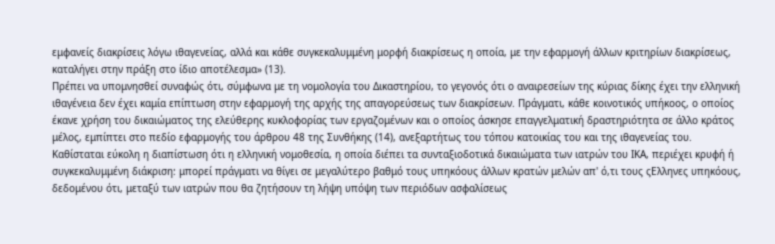εμφανείς διακρίσεις λόγω ιθαγενείας, αλλά και κάθε συγκεκαλυμμένη μορφή διακρίσεως η οποία, με την εφαρμογή άλλων κριτηρίων διακρίσεως, καταλήγει στην πράξη στο ίδιο αποτέλεσμα» (13).
Πρέπει να υπομνησθεί συναφώς ότι, σύμφωνα με τη νομολογία του Δικαστηρίου, το γεγονός ότι ο αναιρεσείων της κύριας δίκης έχει την ελληνική ιθαγένεια δεν έχει καμία επίπτωση στην εφαρμογή της αρχής της απαγορεύσεως των διακρίσεων. Πράγματι, κάθε κοινοτικός υπήκοος, ο οποίος έκανε χρήση του δικαιώματος της ελεύθερης κυκλοφορίας των εργαζομένων και ο οποίος άσκησε επαγγελματική δραστηριότητα σε άλλο κράτος μέλος, εμπίπτει στο πεδίο εφαρμογής του άρθρου 48 της Συνθήκης (14), ανεξαρτήτως του τόπου κατοικίας του και της ιθαγενείας του.
Kαθίσταται εύκολη η διαπίστωση ότι η ελληνική νομοθεσία, η οποία διέπει τα συνταξιοδοτικά δικαιώματα των ιατρών του ΙΚΑ, περιέχει κρυφή ή συγκεκαλυμμένη διάκριση: μπορεί πράγματι να θίγει σε μεγαλύτερο βαθμό τους υπηκόους άλλων κρατών μελών απ' ό,τι τους ςΕλληνες υπηκόους, δεδομένου ότι, μεταξύ των ιατρών που θα ζητήσουν τη λήψη υπόψη των περιόδων ασφαλίσεως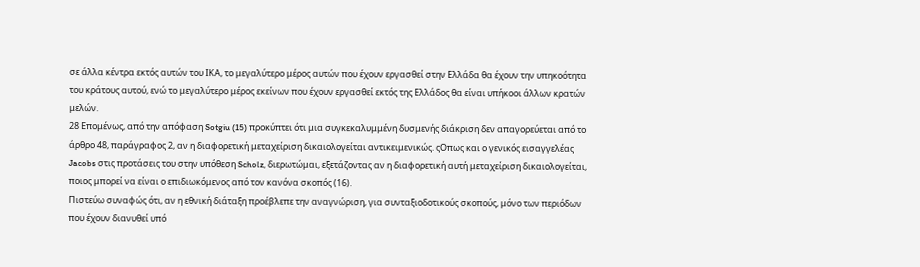σε άλλα κέντρα εκτός αυτών του ΙΚΑ, το μεγαλύτερο μέρος αυτών που έχουν εργασθεί στην Ελλάδα θα έχουν την υπηκοότητα του κράτους αυτού, ενώ το μεγαλύτερο μέρος εκείνων που έχουν εργασθεί εκτός της Ελλάδος θα είναι υπήκοοι άλλων κρατών μελών.
28 Επομένως, από την απόφαση Sotgiu (15) προκύπτει ότι μια συγκεκαλυμμένη δυσμενής διάκριση δεν απαγορεύεται από το άρθρο 48, παράγραφος 2, αν η διαφορετική μεταχείριση δικαιολογείται αντικειμενικώς. ςΟπως και ο γενικός εισαγγελέας Jacobs στις προτάσεις του στην υπόθεση Scholz, διερωτώμαι, εξετάζοντας αν η διαφορετική αυτή μεταχείριση δικαιολογείται, ποιος μπορεί να είναι ο επιδιωκόμενος από τον κανόνα σκοπός (16).
Πιστεύω συναφώς ότι, αν η εθνική διάταξη προέβλεπε την αναγνώριση, για συνταξιοδοτικούς σκοπούς, μόνο των περιόδων που έχουν διανυθεί υπό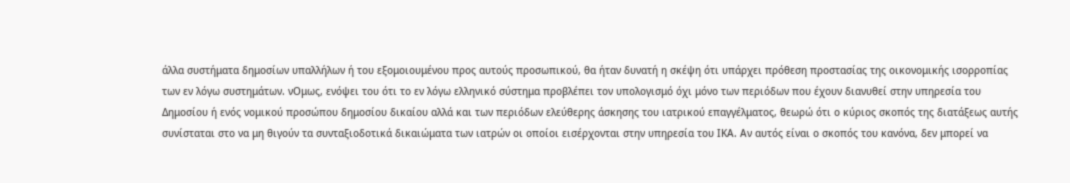άλλα συστήματα δημοσίων υπαλλήλων ή του εξομοιουμένου προς αυτούς προσωπικού, θα ήταν δυνατή η σκέψη ότι υπάρχει πρόθεση προστασίας της οικονομικής ισορροπίας των εν λόγω συστημάτων. νΟμως, ενόψει του ότι το εν λόγω ελληνικό σύστημα προβλέπει τον υπολογισμό όχι μόνο των περιόδων που έχουν διανυθεί στην υπηρεσία του Δημοσίου ή ενός νομικού προσώπου δημοσίου δικαίου αλλά και των περιόδων ελεύθερης άσκησης του ιατρικού επαγγέλματος, θεωρώ ότι ο κύριος σκοπός της διατάξεως αυτής συνίσταται στο να μη θιγούν τα συνταξιοδοτικά δικαιώματα των ιατρών οι οποίοι εισέρχονται στην υπηρεσία του ΙΚΑ. Αν αυτός είναι ο σκοπός του κανόνα, δεν μπορεί να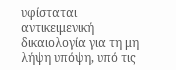υφίσταται αντικειμενική δικαιολογία για τη μη λήψη υπόψη, υπό τις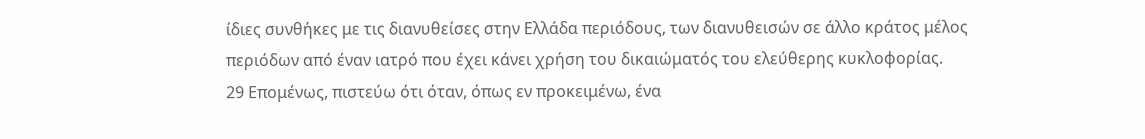ίδιες συνθήκες με τις διανυθείσες στην Ελλάδα περιόδους, των διανυθεισών σε άλλο κράτος μέλος περιόδων από έναν ιατρό που έχει κάνει χρήση του δικαιώματός του ελεύθερης κυκλοφορίας.
29 Επομένως, πιστεύω ότι όταν, όπως εν προκειμένω, ένα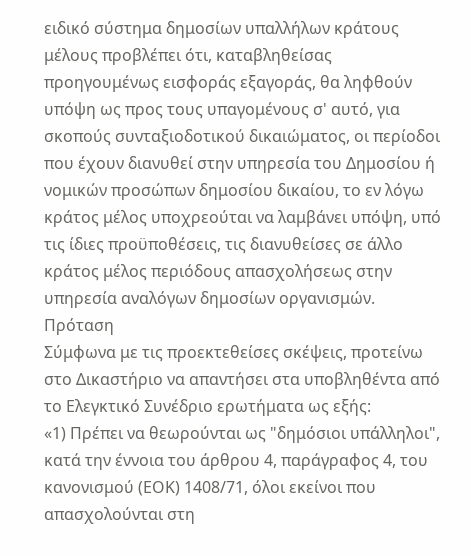ειδικό σύστημα δημοσίων υπαλλήλων κράτους μέλους προβλέπει ότι, καταβληθείσας προηγουμένως εισφοράς εξαγοράς, θα ληφθούν υπόψη ως προς τους υπαγομένους σ' αυτό, για σκοπούς συνταξιοδοτικού δικαιώματος, οι περίοδοι που έχουν διανυθεί στην υπηρεσία του Δημοσίου ή νομικών προσώπων δημοσίου δικαίου, το εν λόγω κράτος μέλος υποχρεούται να λαμβάνει υπόψη, υπό τις ίδιες προϋποθέσεις, τις διανυθείσες σε άλλο κράτος μέλος περιόδους απασχολήσεως στην υπηρεσία αναλόγων δημοσίων οργανισμών.
Πρόταση
Σύμφωνα με τις προεκτεθείσες σκέψεις, προτείνω στο Δικαστήριο να απαντήσει στα υποβληθέντα από το Ελεγκτικό Συνέδριο ερωτήματα ως εξής:
«1) Πρέπει να θεωρούνται ως "δημόσιοι υπάλληλοι", κατά την έννοια του άρθρου 4, παράγραφος 4, του κανονισμού (ΕΟΚ) 1408/71, όλοι εκείνοι που απασχολούνται στη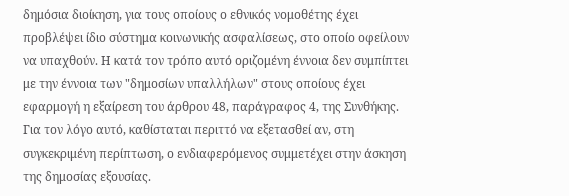δημόσια διοίκηση, για τους οποίους ο εθνικός νομοθέτης έχει προβλέψει ίδιο σύστημα κοινωνικής ασφαλίσεως, στο οποίο οφείλουν να υπαχθούν. Η κατά τον τρόπο αυτό οριζομένη έννοια δεν συμπίπτει με την έννοια των "δημοσίων υπαλλήλων" στους οποίους έχει εφαρμογή η εξαίρεση του άρθρου 48, παράγραφος 4, της Συνθήκης. Για τον λόγο αυτό, καθίσταται περιττό να εξετασθεί αν, στη συγκεκριμένη περίπτωση, ο ενδιαφερόμενος συμμετέχει στην άσκηση της δημοσίας εξουσίας.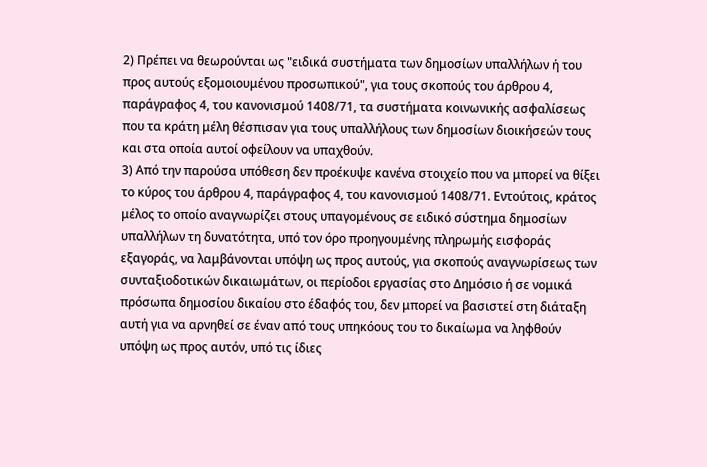2) Πρέπει να θεωρούνται ως "ειδικά συστήματα των δημοσίων υπαλλήλων ή του προς αυτούς εξομοιουμένου προσωπικού", για τους σκοπούς του άρθρου 4, παράγραφος 4, του κανονισμού 1408/71, τα συστήματα κοινωνικής ασφαλίσεως που τα κράτη μέλη θέσπισαν για τους υπαλλήλους των δημοσίων διοικήσεών τους και στα οποία αυτοί οφείλουν να υπαχθούν.
3) Από την παρούσα υπόθεση δεν προέκυψε κανένα στοιχείο που να μπορεί να θίξει το κύρος του άρθρου 4, παράγραφος 4, του κανονισμού 1408/71. Εντούτοις, κράτος μέλος το οποίο αναγνωρίζει στους υπαγομένους σε ειδικό σύστημα δημοσίων υπαλλήλων τη δυνατότητα, υπό τον όρο προηγουμένης πληρωμής εισφοράς εξαγοράς, να λαμβάνονται υπόψη ως προς αυτούς, για σκοπούς αναγνωρίσεως των συνταξιοδοτικών δικαιωμάτων, οι περίοδοι εργασίας στο Δημόσιο ή σε νομικά πρόσωπα δημοσίου δικαίου στο έδαφός του, δεν μπορεί να βασιστεί στη διάταξη αυτή για να αρνηθεί σε έναν από τους υπηκόους του το δικαίωμα να ληφθούν υπόψη ως προς αυτόν, υπό τις ίδιες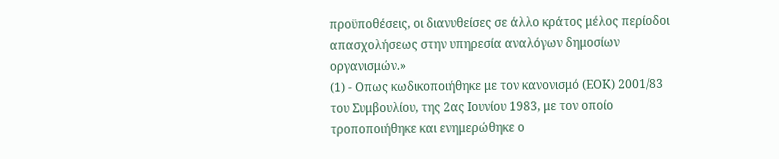προϋποθέσεις, οι διανυθείσες σε άλλο κράτος μέλος περίοδοι απασχολήσεως στην υπηρεσία αναλόγων δημοσίων οργανισμών.»
(1) - Οπως κωδικοποιήθηκε με τον κανονισμό (ΕΟΚ) 2001/83 του Συμβουλίου, της 2ας Ιουνίου 1983, με τον οποίο τροποποιήθηκε και ενημερώθηκε ο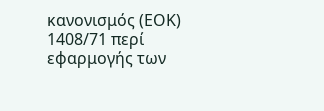κανονισμός (ΕΟΚ) 1408/71 περί εφαρμογής των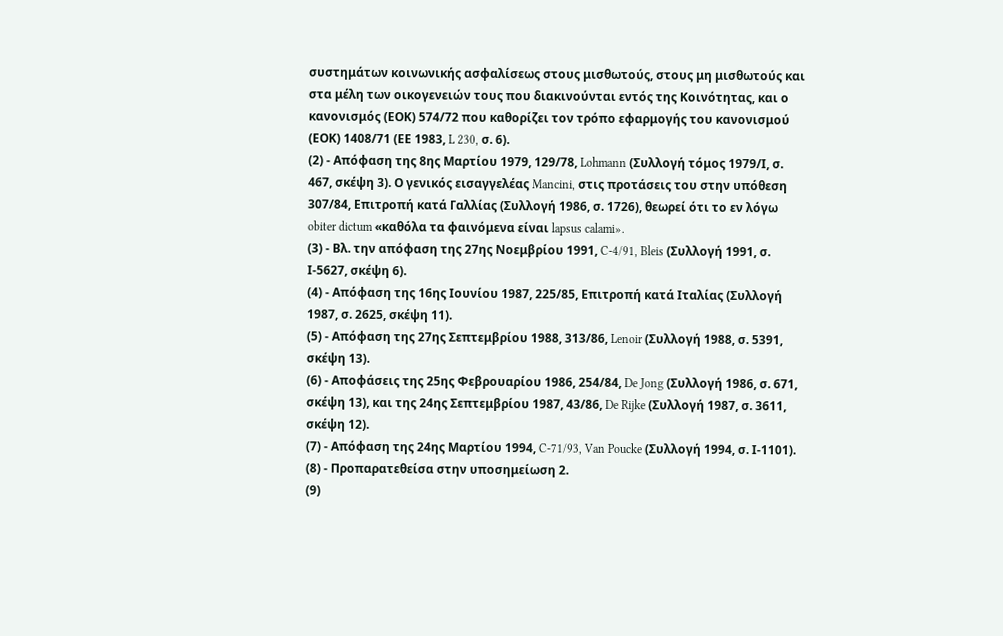συστημάτων κοινωνικής ασφαλίσεως στους μισθωτούς, στους μη μισθωτούς και στα μέλη των οικογενειών τους που διακινούνται εντός της Κοινότητας, και ο κανονισμός (ΕΟΚ) 574/72 που καθορίζει τον τρόπο εφαρμογής του κανονισμού (ΕΟΚ) 1408/71 (ΕΕ 1983, L 230, σ. 6).
(2) - Απόφαση της 8ης Μαρτίου 1979, 129/78, Lohmann (Συλλογή τόμος 1979/Ι, σ. 467, σκέψη 3). Ο γενικός εισαγγελέας Mancini, στις προτάσεις του στην υπόθεση 307/84, Επιτροπή κατά Γαλλίας (Συλλογή 1986, σ. 1726), θεωρεί ότι το εν λόγω obiter dictum «καθόλα τα φαινόμενα είναι lapsus calami».
(3) - Βλ. την απόφαση της 27ης Νοεμβρίου 1991, C-4/91, Bleis (Συλλογή 1991, σ. Ι-5627, σκέψη 6).
(4) - Απόφαση της 16ης Ιουνίου 1987, 225/85, Επιτροπή κατά Ιταλίας (Συλλογή 1987, σ. 2625, σκέψη 11).
(5) - Απόφαση της 27ης Σεπτεμβρίου 1988, 313/86, Lenoir (Συλλογή 1988, σ. 5391, σκέψη 13).
(6) - Αποφάσεις της 25ης Φεβρουαρίου 1986, 254/84, De Jong (Συλλογή 1986, σ. 671, σκέψη 13), και της 24ης Σεπτεμβρίου 1987, 43/86, De Rijke (Συλλογή 1987, σ. 3611, σκέψη 12).
(7) - Απόφαση της 24ης Μαρτίου 1994, C-71/93, Van Poucke (Συλλογή 1994, σ. Ι-1101).
(8) - Προπαρατεθείσα στην υποσημείωση 2.
(9)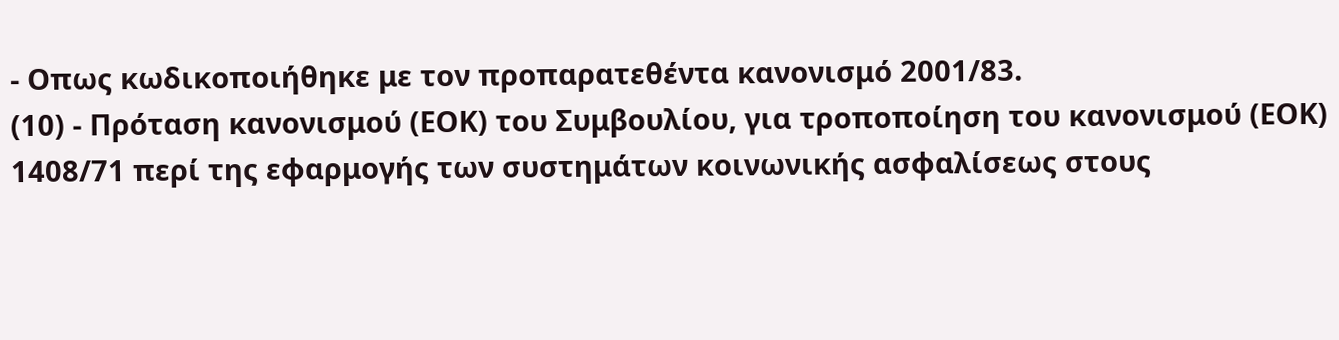- Οπως κωδικοποιήθηκε με τον προπαρατεθέντα κανονισμό 2001/83.
(10) - Πρόταση κανονισμού (ΕΟΚ) του Συμβουλίου, για τροποποίηση του κανονισμού (ΕΟΚ) 1408/71 περί της εφαρμογής των συστημάτων κοινωνικής ασφαλίσεως στους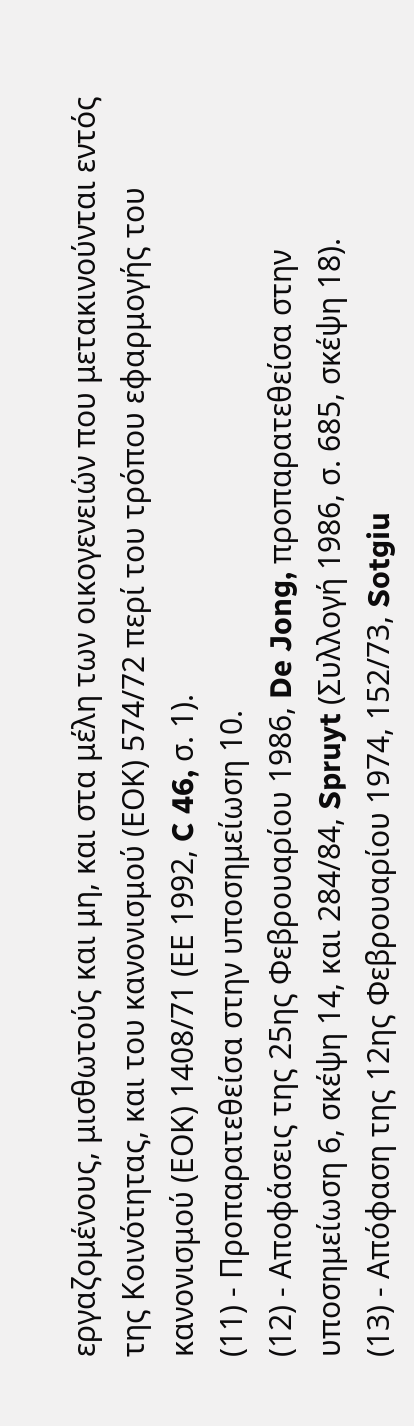εργαζομένους, μισθωτούς και μη, και στα μέλη των οικογενειών που μετακινούνται εντός της Κοινότητας, και του κανονισμού (ΕΟΚ) 574/72 περί του τρόπου εφαρμογής του κανονισμού (ΕΟΚ) 1408/71 (ΕΕ 1992, C 46, σ. 1).
(11) - Προπαρατεθείσα στην υποσημείωση 10.
(12) - Αποφάσεις της 25ης Φεβρουαρίου 1986, De Jong, προπαρατεθείσα στην υποσημείωση 6, σκέψη 14, και 284/84, Spruyt (Συλλογή 1986, σ. 685, σκέψη 18).
(13) - Απόφαση της 12ης Φεβρουαρίου 1974, 152/73, Sotgiu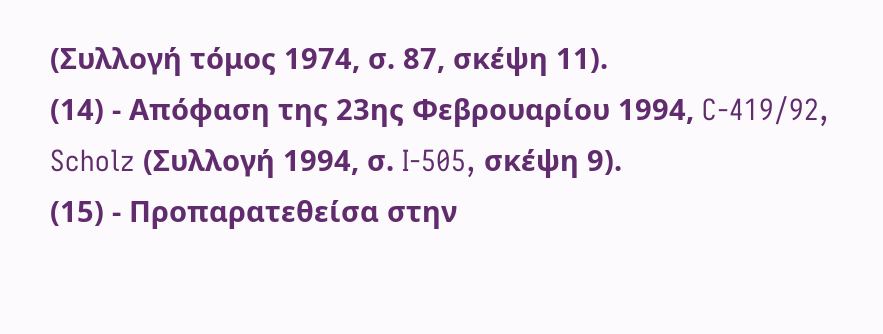(Συλλογή τόμος 1974, σ. 87, σκέψη 11).
(14) - Απόφαση της 23ης Φεβρουαρίου 1994, C-419/92, Scholz (Συλλογή 1994, σ. I-505, σκέψη 9).
(15) - Προπαρατεθείσα στην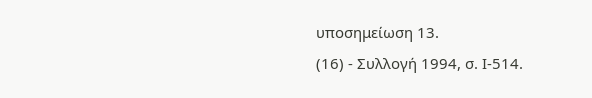υποσημείωση 13.
(16) - Συλλογή 1994, σ. Ι-514.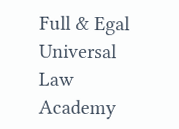Full & Egal Universal Law Academy